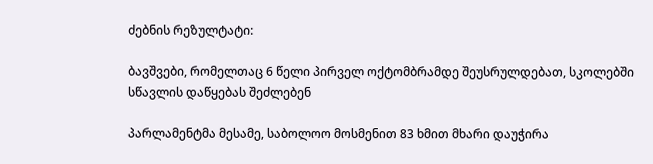ძებნის რეზულტატი:

ბავშვები, რომელთაც 6 წელი პირველ ოქტომბრამდე შეუსრულდებათ, სკოლებში სწავლის დაწყებას შეძლებენ

პარლამენტმა მესამე, საბოლოო მოსმენით 83 ხმით მხარი დაუჭირა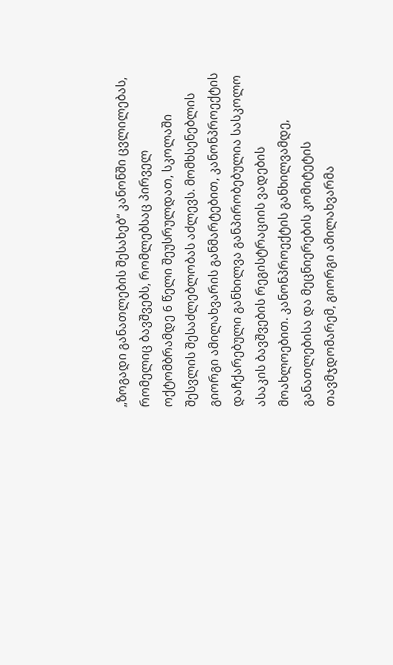„ზოგადი განათლების შესახებ“ კანონში ცვლილებას, რომელიც ბავშვებს, რომლებსაც პირველ ოქტომბრამდე 6 წელი შეუსრულდათ, სკოლაში შესვლის შესაძლებლობას აძლევს. მომხსენებლის გიორგი ამილახვარის განმარტებით, კანონპროექტის დაჩქარებული განხილვა განპირობებულია სასკოლო ასაკის ბავშვების რეგისტრაციის ვადების მოახლოებით. კანონპროექტის განხილვამდე, განათლებისა და მეცნიერების კომიტეტის თავმჯდომარემ, გიორგი ამილახვარმა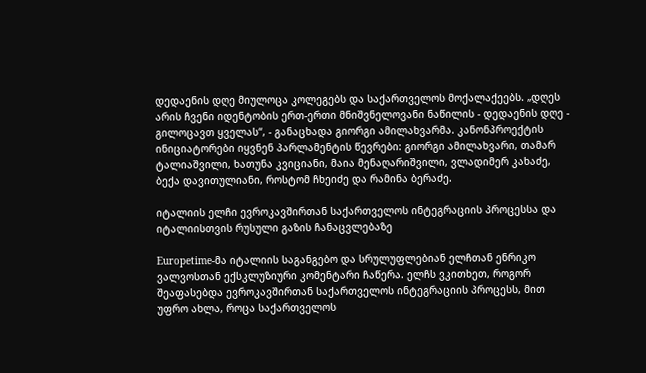დედაენის დღე მიულოცა კოლეგებს და საქართველოს მოქალაქეებს. „დღეს არის ჩვენი იდენტობის ერთ-ერთი მნიშვნელოვანი ნაწილის - დედაენის დღე - გილოცავთ ყველას“, - განაცხადა გიორგი ამილახვარმა. კანონპროექტის ინიციატორები იყვნენ პარლამენტის წევრები: გიორგი ამილახვარი, თამარ ტალიაშვილი, ხათუნა კვიციანი, მაია მენაღარიშვილი, ვლადიმერ კახაძე, ბექა დავითულიანი, როსტომ ჩხეიძე და რამინა ბერაძე.

იტალიის ელჩი ევროკავშირთან საქართველოს ინტეგრაციის პროცესსა და იტალიისთვის რუსული გაზის ჩანაცვლებაზე

Europetime-მა იტალიის საგანგებო და სრულუფლებიან ელჩთან ენრიკო ვალვოსთან ექსკლუზიური კომენტარი ჩაწერა. ელჩს ვკითხეთ, როგორ შეაფასებდა ევროკავშირთან საქართველოს ინტეგრაციის პროცესს, მით უფრო ახლა, როცა საქართველოს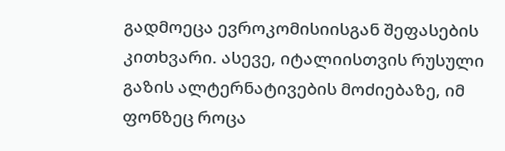გადმოეცა ევროკომისიისგან შეფასების კითხვარი. ასევე, იტალიისთვის რუსული გაზის ალტერნატივების მოძიებაზე, იმ ფონზეც როცა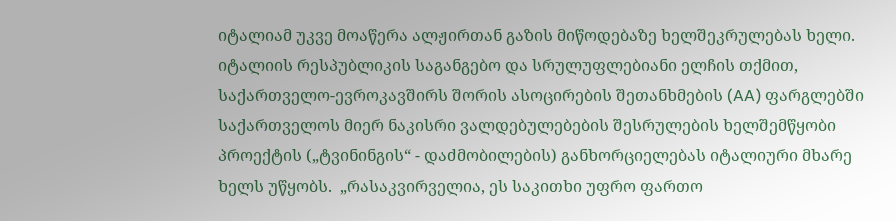იტალიამ უკვე მოაწერა ალჟირთან გაზის მიწოდებაზე ხელშეკრულებას ხელი. იტალიის რესპუბლიკის საგანგებო და სრულუფლებიანი ელჩის თქმით, საქართველო-ევროკავშირს შორის ასოცირების შეთანხმების (AA) ფარგლებში საქართველოს მიერ ნაკისრი ვალდებულებების შესრულების ხელშემწყობი პროექტის („ტვინინგის“ - დაძმობილების) განხორციელებას იტალიური მხარე ხელს უწყობს.  „რასაკვირველია, ეს საკითხი უფრო ფართო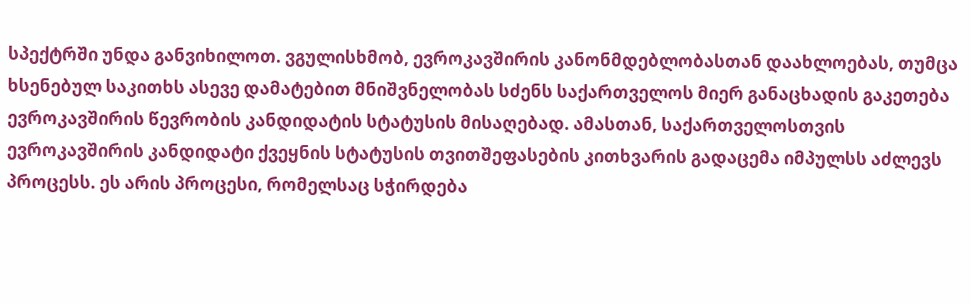სპექტრში უნდა განვიხილოთ. ვგულისხმობ, ევროკავშირის კანონმდებლობასთან დაახლოებას, თუმცა ხსენებულ საკითხს ასევე დამატებით მნიშვნელობას სძენს საქართველოს მიერ განაცხადის გაკეთება ევროკავშირის წევრობის კანდიდატის სტატუსის მისაღებად. ამასთან, საქართველოსთვის ევროკავშირის კანდიდატი ქვეყნის სტატუსის თვითშეფასების კითხვარის გადაცემა იმპულსს აძლევს პროცესს. ეს არის პროცესი, რომელსაც სჭირდება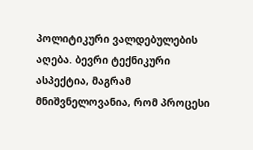პოლიტიკური ვალდებულების აღება. ბევრი ტექნიკური ასპექტია, მაგრამ მნიშვნელოვანია, რომ პროცესი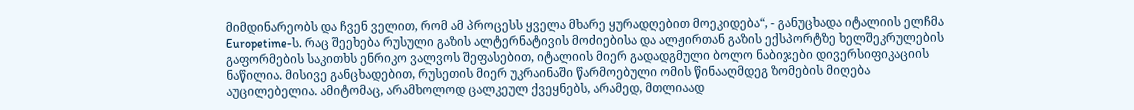მიმდინარეობს და ჩვენ ველით, რომ ამ პროცესს ყველა მხარე ყურადღებით მოეკიდება“, - განუცხადა იტალიის ელჩმა Europetime-ს. რაც შეეხება რუსული გაზის ალტერნატივის მოძიებისა და ალჟირთან გაზის ექსპორტზე ხელშეკრულების გაფორმების საკითხს ენრიკო ვალვოს შეფასებით, იტალიის მიერ გადადგმული ბოლო ნაბიჯები დივერსიფიკაციის ნაწილია. მისივე განცხადებით, რუსეთის მიერ უკრაინაში წარმოებული ომის წინააღმდეგ ზომების მიღება აუცილებელია. ამიტომაც, არამხოლოდ ცალკეულ ქვეყნებს, არამედ, მთლიაად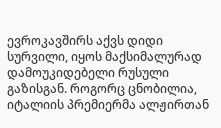ევროკავშირს აქვს დიდი სურვილი, იყოს მაქსიმალურად დამოუკიდებელი რუსული გაზისგან. როგორც ცნობილია, იტალიის პრემიერმა ალჟირთან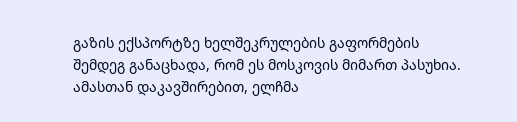გაზის ექსპორტზე ხელშეკრულების გაფორმების შემდეგ განაცხადა, რომ ეს მოსკოვის მიმართ პასუხია. ამასთან დაკავშირებით, ელჩმა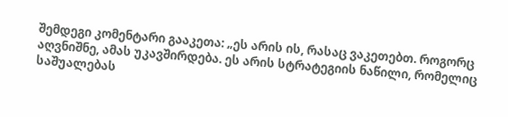შემდეგი კომენტარი გააკეთა: „ეს არის ის, რასაც ვაკეთებთ. როგორც აღვნიშნე, ამას უკავშირდება. ეს არის სტრატეგიის ნაწილი, რომელიც საშუალებას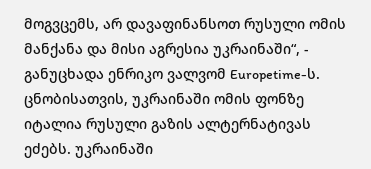მოგვცემს, არ დავაფინანსოთ რუსული ომის მანქანა და მისი აგრესია უკრაინაში“, - განუცხადა ენრიკო ვალვომ Europetime-ს. ცნობისათვის, უკრაინაში ომის ფონზე იტალია რუსული გაზის ალტერნატივას ეძებს. უკრაინაში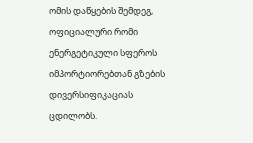ომის დაწყების შემდეგ, ოფიციალური რომი ენერგეტიკული სფეროს იმპორტიორებთან გზების დივერსიფიკაციას ცდილობს.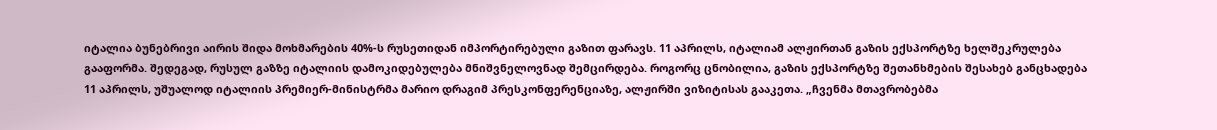იტალია ბუნებრივი აირის შიდა მოხმარების 40%-ს რუსეთიდან იმპორტირებული გაზით ფარავს. 11 აპრილს, იტალიამ ალჟირთან გაზის ექსპორტზე ხელშეკრულება გააფორმა. შედეგად, რუსულ გაზზე იტალიის დამოკიდებულება მნიშვნელოვნად შემცირდება. როგორც ცნობილია, გაზის ექსპორტზე შეთანხმების შესახებ განცხადება 11 აპრილს, უშუალოდ იტალიის პრემიერ-მინისტრმა მარიო დრაგიმ პრესკონფერენციაზე, ალჟირში ვიზიტისას გააკეთა. „ჩვენმა მთავრობებმა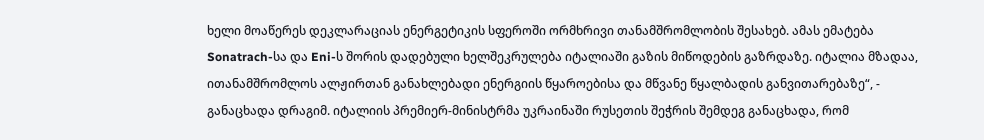ხელი მოაწერეს დეკლარაციას ენერგეტიკის სფეროში ორმხრივი თანამშრომლობის შესახებ. ამას ემატება Sonatrach-სა და Eni-ს შორის დადებული ხელშეკრულება იტალიაში გაზის მიწოდების გაზრდაზე. იტალია მზადაა, ითანამშრომლოს ალჟირთან განახლებადი ენერგიის წყაროებისა და მწვანე წყალბადის განვითარებაზე“, - განაცხადა დრაგიმ. იტალიის პრემიერ-მინისტრმა უკრაინაში რუსეთის შეჭრის შემდეგ განაცხადა, რომ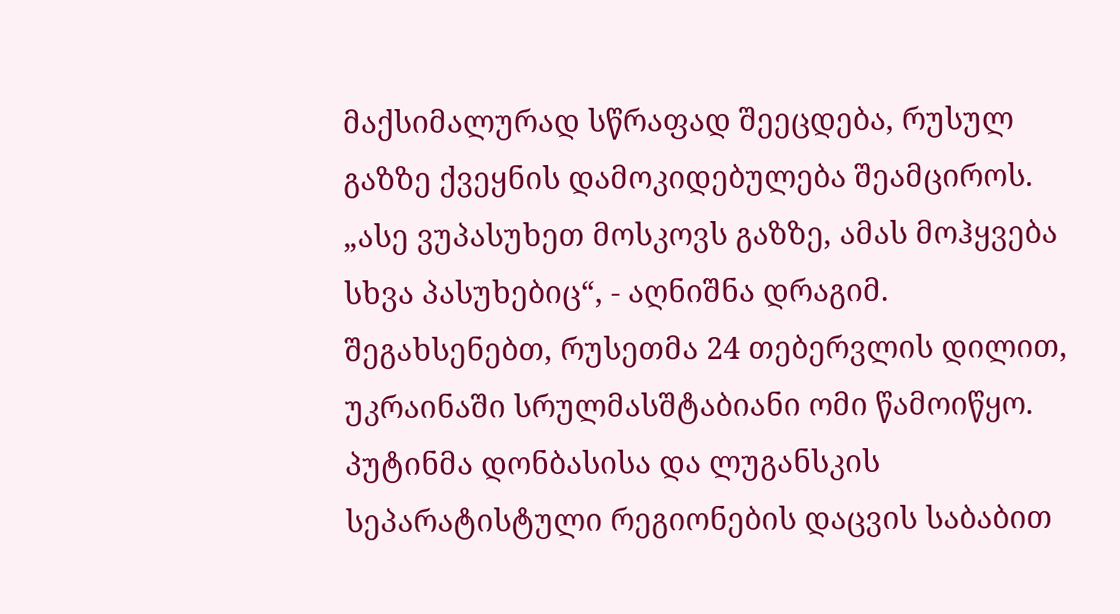მაქსიმალურად სწრაფად შეეცდება, რუსულ გაზზე ქვეყნის დამოკიდებულება შეამციროს. „ასე ვუპასუხეთ მოსკოვს გაზზე, ამას მოჰყვება სხვა პასუხებიც“, - აღნიშნა დრაგიმ. შეგახსენებთ, რუსეთმა 24 თებერვლის დილით, უკრაინაში სრულმასშტაბიანი ომი წამოიწყო. პუტინმა დონბასისა და ლუგანსკის სეპარატისტული რეგიონების დაცვის საბაბით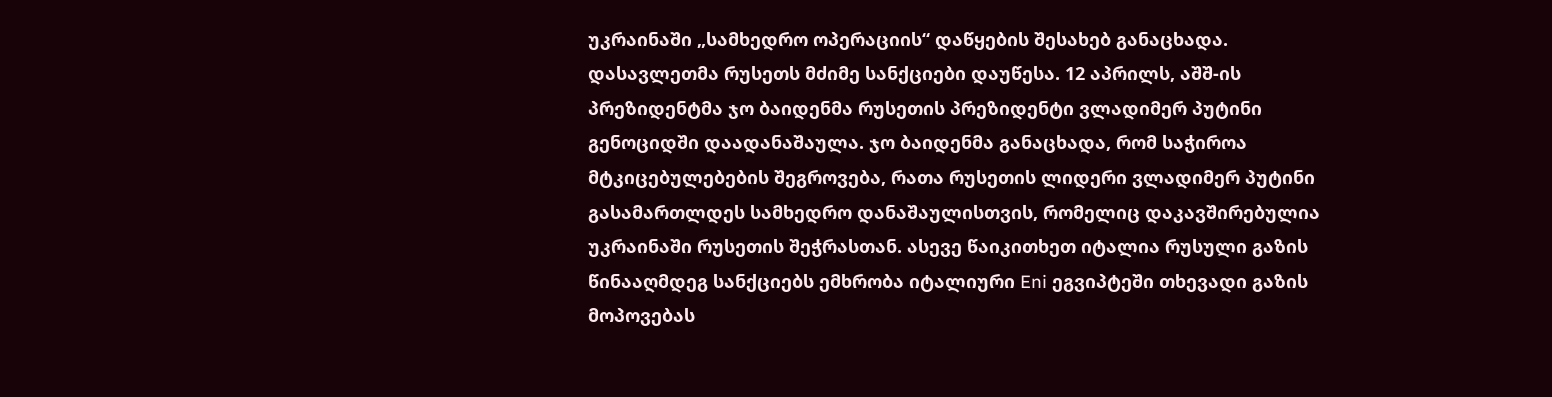უკრაინაში „სამხედრო ოპერაციის“ დაწყების შესახებ განაცხადა. დასავლეთმა რუსეთს მძიმე სანქციები დაუწესა. 12 აპრილს, აშშ-ის პრეზიდენტმა ჯო ბაიდენმა რუსეთის პრეზიდენტი ვლადიმერ პუტინი გენოციდში დაადანაშაულა. ჯო ბაიდენმა განაცხადა, რომ საჭიროა მტკიცებულებების შეგროვება, რათა რუსეთის ლიდერი ვლადიმერ პუტინი გასამართლდეს სამხედრო დანაშაულისთვის, რომელიც დაკავშირებულია უკრაინაში რუსეთის შეჭრასთან. ასევე წაიკითხეთ იტალია რუსული გაზის წინააღმდეგ სანქციებს ემხრობა იტალიური Eni ეგვიპტეში თხევადი გაზის მოპოვებას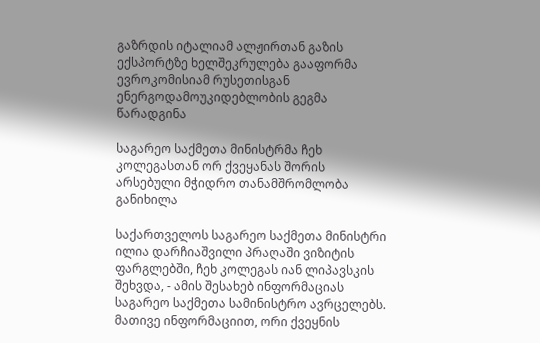გაზრდის იტალიამ ალჟირთან გაზის ექსპორტზე ხელშეკრულება გააფორმა ევროკომისიამ რუსეთისგან ენერგოდამოუკიდებლობის გეგმა წარადგინა

საგარეო საქმეთა მინისტრმა ჩეხ კოლეგასთან ორ ქვეყანას შორის არსებული მჭიდრო თანამშრომლობა განიხილა

საქართველოს საგარეო საქმეთა მინისტრი ილია დარჩიაშვილი პრაღაში ვიზიტის ფარგლებში, ჩეხ კოლეგას იან ლიპავსკის შეხვდა, - ამის შესახებ ინფორმაციას საგარეო საქმეთა სამინისტრო ავრცელებს. მათივე ინფორმაციით, ორი ქვეყნის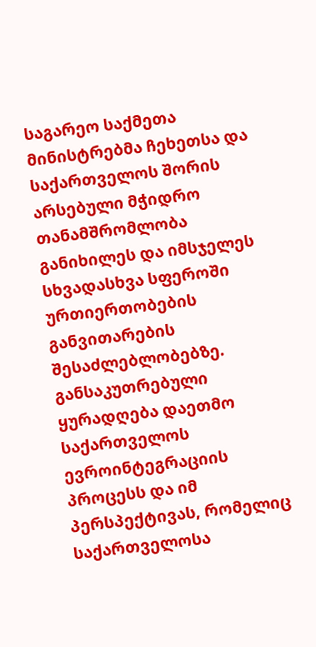საგარეო საქმეთა მინისტრებმა ჩეხეთსა და საქართველოს შორის არსებული მჭიდრო თანამშრომლობა განიხილეს და იმსჯელეს სხვადასხვა სფეროში ურთიერთობების განვითარების შესაძლებლობებზე. განსაკუთრებული ყურადღება დაეთმო საქართველოს ევროინტეგრაციის პროცესს და იმ პერსპექტივას, რომელიც საქართველოსა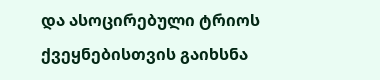და ასოცირებული ტრიოს ქვეყნებისთვის გაიხსნა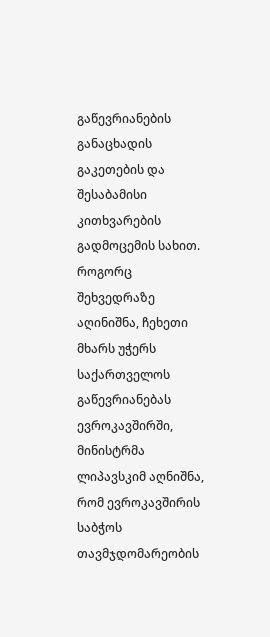გაწევრიანების განაცხადის გაკეთების და შესაბამისი კითხვარების გადმოცემის სახით. როგორც შეხვედრაზე აღინიშნა, ჩეხეთი მხარს უჭერს საქართველოს გაწევრიანებას ევროკავშირში, მინისტრმა ლიპავსკიმ აღნიშნა, რომ ევროკავშირის საბჭოს თავმჯდომარეობის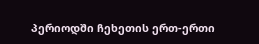პერიოდში ჩეხეთის ერთ-ერთი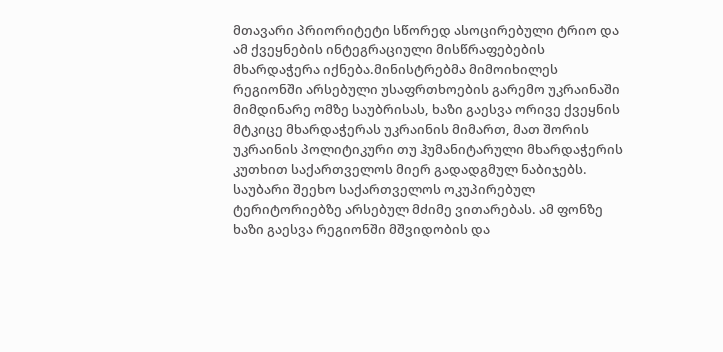მთავარი პრიორიტეტი სწორედ ასოცირებული ტრიო და ამ ქვეყნების ინტეგრაციული მისწრაფებების მხარდაჭერა იქნება.მინისტრებმა მიმოიხილეს რეგიონში არსებული უსაფრთხოების გარემო უკრაინაში მიმდინარე ომზე საუბრისას, ხაზი გაესვა ორივე ქვეყნის მტკიცე მხარდაჭერას უკრაინის მიმართ, მათ შორის უკრაინის პოლიტიკური თუ ჰუმანიტარული მხარდაჭერის კუთხით საქართველოს მიერ გადადგმულ ნაბიჯებს. საუბარი შეეხო საქართველოს ოკუპირებულ ტერიტორიებზე არსებულ მძიმე ვითარებას. ამ ფონზე ხაზი გაესვა რეგიონში მშვიდობის და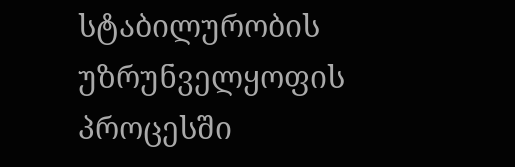სტაბილურობის უზრუნველყოფის პროცესში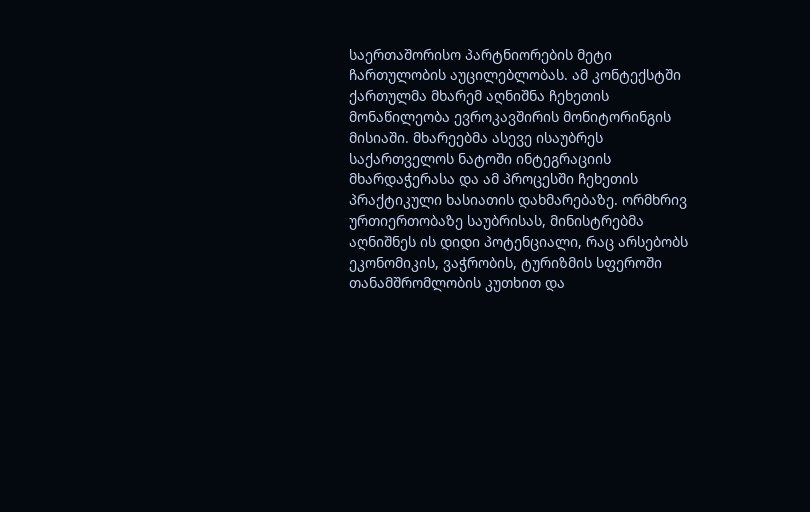საერთაშორისო პარტნიორების მეტი ჩართულობის აუცილებლობას. ამ კონტექსტში ქართულმა მხარემ აღნიშნა ჩეხეთის მონაწილეობა ევროკავშირის მონიტორინგის მისიაში. მხარეებმა ასევე ისაუბრეს საქართველოს ნატოში ინტეგრაციის მხარდაჭერასა და ამ პროცესში ჩეხეთის პრაქტიკული ხასიათის დახმარებაზე. ორმხრივ ურთიერთობაზე საუბრისას, მინისტრებმა აღნიშნეს ის დიდი პოტენციალი, რაც არსებობს ეკონომიკის, ვაჭრობის, ტურიზმის სფეროში თანამშრომლობის კუთხით და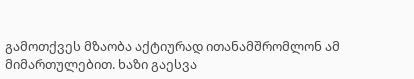გამოთქვეს მზაობა აქტიურად ითანამშრომლონ ამ მიმართულებით. ხაზი გაესვა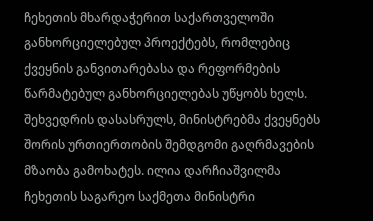ჩეხეთის მხარდაჭერით საქართველოში განხორციელებულ პროექტებს, რომლებიც ქვეყნის განვითარებასა და რეფორმების წარმატებულ განხორციელებას უწყობს ხელს. შეხვედრის დასასრულს, მინისტრებმა ქვეყნებს შორის ურთიერთობის შემდგომი გაღრმავების მზაობა გამოხატეს. ილია დარჩიაშვილმა ჩეხეთის საგარეო საქმეთა მინისტრი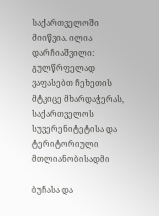საქართველოში მიიწვია. ილია დარჩიაშვილი: გულწრფელად ვაფასებთ ჩეხეთის მტკიცე მხარდაჭერას, საქართველოს სუვერენიტეტისა და ტერიტორიული მთლიანობისადმი

ბუჩასა და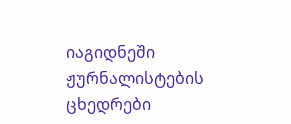იაგიდნეში ჟურნალისტების ცხედრები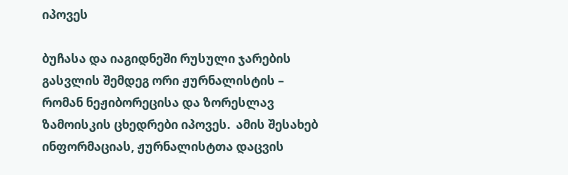იპოვეს

ბუჩასა და იაგიდნეში რუსული ჯარების გასვლის შემდეგ ორი ჟურნალისტის – რომან ნეჟიბორეცისა და ზორესლავ ზამოისკის ცხედრები იპოვეს.  ამის შესახებ ინფორმაციას, ჟურნალისტთა დაცვის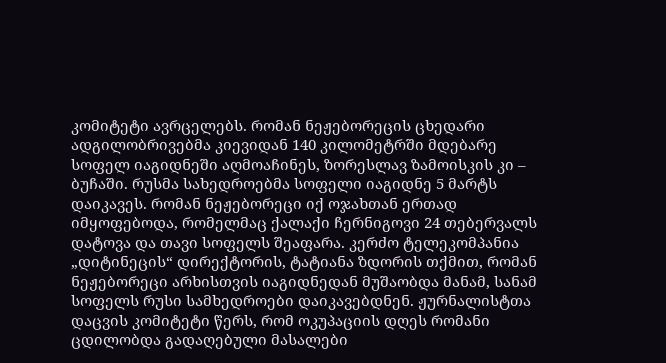კომიტეტი ავრცელებს. რომან ნეჟებორეცის ცხედარი ადგილობრივებმა კიევიდან 140 კილომეტრში მდებარე სოფელ იაგიდნეში აღმოაჩინეს, ზორესლავ ზამოისკის კი – ბუჩაში. რუსმა სახედროებმა სოფელი იაგიდნე 5 მარტს დაიკავეს. რომან ნეჟებორეცი იქ ოჯახთან ერთად იმყოფებოდა, რომელმაც ქალაქი ჩერნიგოვი 24 თებერვალს დატოვა და თავი სოფელს შეაფარა. კერძო ტელეკომპანია „დიტინეცის“ დირექტორის, ტატიანა ზდორის თქმით, რომან ნეჟებორეცი არხისთვის იაგიდნედან მუშაობდა მანამ, სანამ სოფელს რუსი სამხედროები დაიკავებდნენ. ჟურნალისტთა დაცვის კომიტეტი წერს, რომ ოკუპაციის დღეს რომანი ცდილობდა გადაღებული მასალები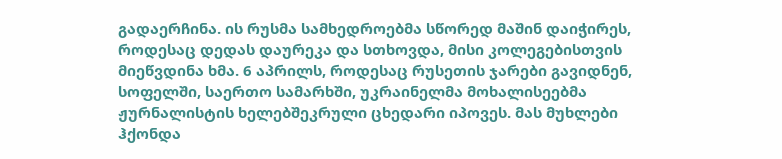გადაერჩინა. ის რუსმა სამხედროებმა სწორედ მაშინ დაიჭირეს, როდესაც დედას დაურეკა და სთხოვდა, მისი კოლეგებისთვის მიეწვდინა ხმა. 6 აპრილს, როდესაც რუსეთის ჯარები გავიდნენ, სოფელში, საერთო სამარხში, უკრაინელმა მოხალისეებმა ჟურნალისტის ხელებშეკრული ცხედარი იპოვეს. მას მუხლები ჰქონდა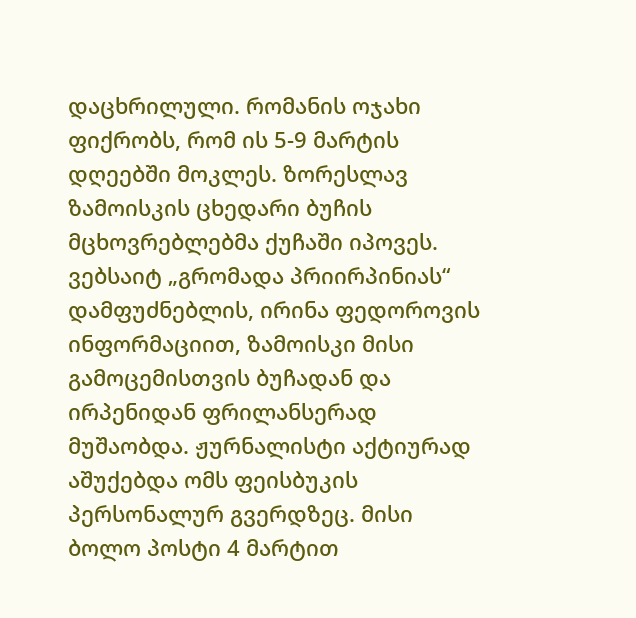დაცხრილული. რომანის ოჯახი ფიქრობს, რომ ის 5-9 მარტის დღეებში მოკლეს. ზორესლავ ზამოისკის ცხედარი ბუჩის მცხოვრებლებმა ქუჩაში იპოვეს. ვებსაიტ „გრომადა პრიირპინიას“ დამფუძნებლის, ირინა ფედოროვის ინფორმაციით, ზამოისკი მისი გამოცემისთვის ბუჩადან და ირპენიდან ფრილანსერად მუშაობდა. ჟურნალისტი აქტიურად აშუქებდა ომს ფეისბუკის პერსონალურ გვერდზეც. მისი ბოლო პოსტი 4 მარტით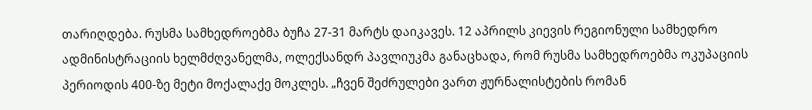თარიღდება. რუსმა სამხედროებმა ბუჩა 27-31 მარტს დაიკავეს. 12 აპრილს კიევის რეგიონული სამხედრო ადმინისტრაციის ხელმძღვანელმა, ოლექსანდრ პავლიუკმა განაცხადა, რომ რუსმა სამხედროებმა ოკუპაციის პერიოდის 400-ზე მეტი მოქალაქე მოკლეს. „ჩვენ შეძრულები ვართ ჟურნალისტების რომან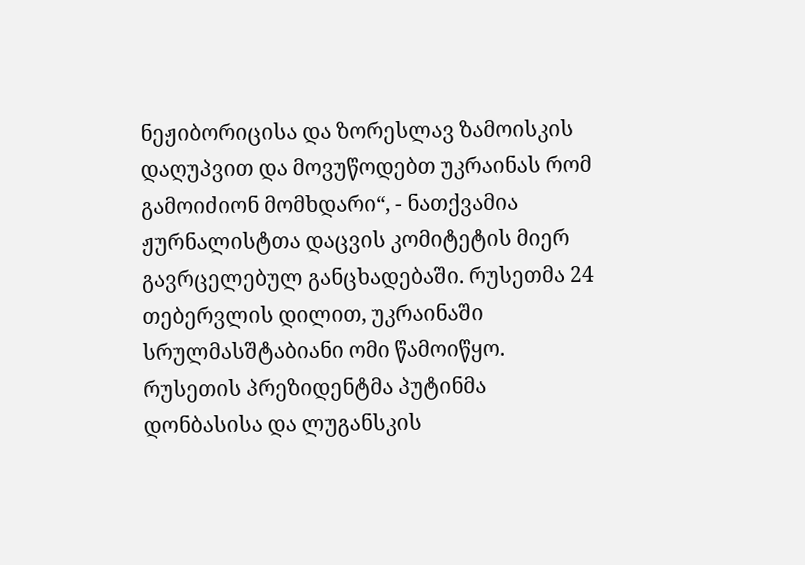ნეჟიბორიცისა და ზორესლავ ზამოისკის დაღუპვით და მოვუწოდებთ უკრაინას რომ გამოიძიონ მომხდარი“, - ნათქვამია  ჟურნალისტთა დაცვის კომიტეტის მიერ გავრცელებულ განცხადებაში. რუსეთმა 24 თებერვლის დილით, უკრაინაში სრულმასშტაბიანი ომი წამოიწყო. რუსეთის პრეზიდენტმა პუტინმა დონბასისა და ლუგანსკის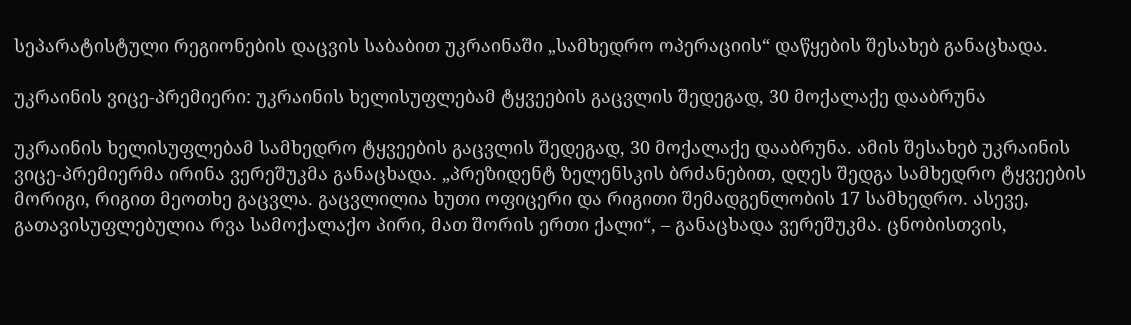სეპარატისტული რეგიონების დაცვის საბაბით უკრაინაში „სამხედრო ოპერაციის“ დაწყების შესახებ განაცხადა.

უკრაინის ვიცე-პრემიერი: უკრაინის ხელისუფლებამ ტყვეების გაცვლის შედეგად, 30 მოქალაქე დააბრუნა

უკრაინის ხელისუფლებამ სამხედრო ტყვეების გაცვლის შედეგად, 30 მოქალაქე დააბრუნა. ამის შესახებ უკრაინის ვიცე-პრემიერმა ირინა ვერეშუკმა განაცხადა. „პრეზიდენტ ზელენსკის ბრძანებით, დღეს შედგა სამხედრო ტყვეების მორიგი, რიგით მეოთხე გაცვლა. გაცვლილია ხუთი ოფიცერი და რიგითი შემადგენლობის 17 სამხედრო. ასევე, გათავისუფლებულია რვა სამოქალაქო პირი, მათ შორის ერთი ქალი“, – განაცხადა ვერეშუკმა. ცნობისთვის,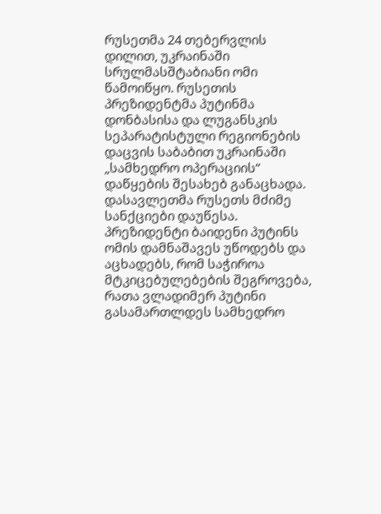რუსეთმა 24 თებერვლის დილით, უკრაინაში სრულმასშტაბიანი ომი წამოიწყო. რუსეთის პრეზიდენტმა პუტინმა დონბასისა და ლუგანსკის სეპარატისტული რეგიონების დაცვის საბაბით უკრაინაში „სამხედრო ოპერაციის“ დაწყების შესახებ განაცხადა. დასავლეთმა რუსეთს მძიმე სანქციები დაუწესა. პრეზიდენტი ბაიდენი პუტინს ომის დამნაშავეს უწოდებს და აცხადებს, რომ საჭიროა მტკიცებულებების შეგროვება, რათა ვლადიმერ პუტინი გასამართლდეს სამხედრო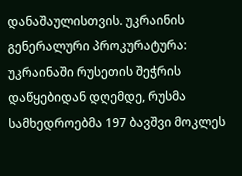დანაშაულისთვის. უკრაინის გენერალური პროკურატურა: უკრაინაში რუსეთის შეჭრის დაწყებიდან დღემდე, რუსმა სამხედროებმა 197 ბავშვი მოკლეს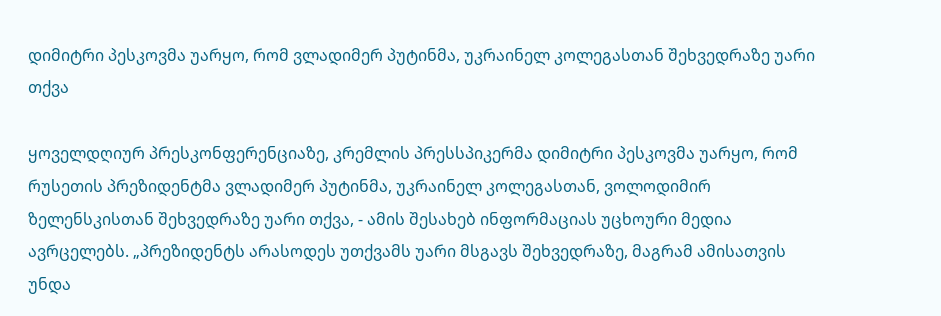დიმიტრი პესკოვმა უარყო, რომ ვლადიმერ პუტინმა, უკრაინელ კოლეგასთან შეხვედრაზე უარი თქვა

ყოველდღიურ პრესკონფერენციაზე, კრემლის პრესსპიკერმა დიმიტრი პესკოვმა უარყო, რომ რუსეთის პრეზიდენტმა ვლადიმერ პუტინმა, უკრაინელ კოლეგასთან, ვოლოდიმირ ზელენსკისთან შეხვედრაზე უარი თქვა, - ამის შესახებ ინფორმაციას უცხოური მედია ავრცელებს. „პრეზიდენტს არასოდეს უთქვამს უარი მსგავს შეხვედრაზე, მაგრამ ამისათვის უნდა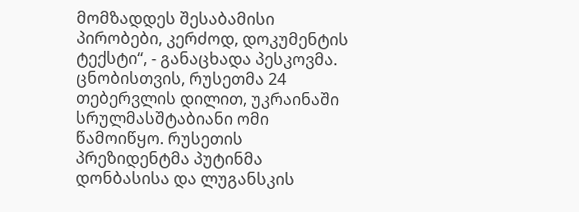მომზადდეს შესაბამისი პირობები, კერძოდ, დოკუმენტის ტექსტი“, - განაცხადა პესკოვმა. ცნობისთვის, რუსეთმა 24 თებერვლის დილით, უკრაინაში სრულმასშტაბიანი ომი წამოიწყო. რუსეთის პრეზიდენტმა პუტინმა დონბასისა და ლუგანსკის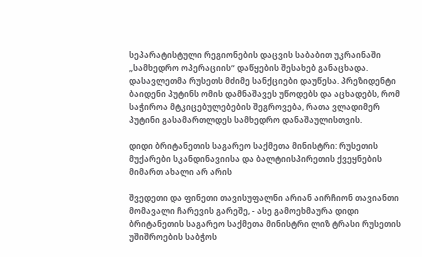სეპარატისტული რეგიონების დაცვის საბაბით უკრაინაში „სამხედრო ოპერაციის“ დაწყების შესახებ განაცხადა. დასავლეთმა რუსეთს მძიმე სანქციები დაუწესა. პრეზიდენტი ბაიდენი პუტინს ომის დამნაშავეს უწოდებს და აცხადებს, რომ საჭიროა მტკიცებულებების შეგროვება, რათა ვლადიმერ პუტინი გასამართლდეს სამხედრო დანაშაულისთვის.

დიდი ბრიტანეთის საგარეო საქმეთა მინისტრი: რუსეთის მუქარები სკანდინავიისა და ბალტიისპირეთის ქვეყნების მიმართ ახალი არ არის

შვედეთი და ფინეთი თავისუფალნი არიან აირჩიონ თავიანთი მომავალი ჩარევის გარეშე, - ასე გამოეხმაურა დიდი ბრიტანეთის საგარეო საქმეთა მინისტრი ლიზ ტრასი რუსეთის უშიშროების საბჭოს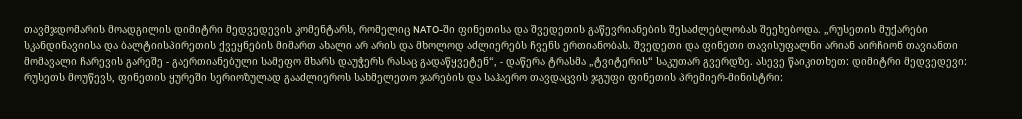თავმჯდომარის მოადგილის დიმიტრი მედვედევის კომენტარს, რომელიც NATO-ში ფინეთისა და შვედეთის გაწევრიანების შესაძლებლობას შეეხებოდა. „რუსეთის მუქარები სკანდინავიისა და ბალტიისპირეთის ქვეყნების მიმართ ახალი არ არის და მხოლოდ აძლიერებს ჩვენს ერთიანობას. შვედეთი და ფინეთი თავისუფალნი არიან აირჩიონ თავიანთი მომავალი ჩარევის გარეშე - გაერთიანებული სამეფო მხარს დაუჭერს რასაც გადაწყვეტენ“, - დაწერა ტრასმა „ტვიტერის“ საკუთარ გვერდზე. ასევე წაიკითხეთ: დიმიტრი მედვედევი: რუსეთს მოუწევს, ფინეთის ყურეში სერიოზულად გააძლიეროს სახმელეთო ჯარების და საჰაერო თავდაცვის ჯგუფი ფინეთის პრემიერ-მინისტრი: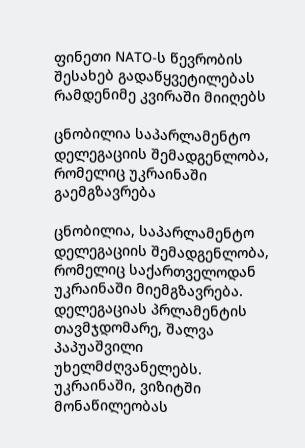ფინეთი NATO-ს წევრობის შესახებ გადაწყვეტილებას რამდენიმე კვირაში მიიღებს

ცნობილია საპარლამენტო დელეგაციის შემადგენლობა, რომელიც უკრაინაში გაემგზავრება

ცნობილია, საპარლამენტო დელეგაციის შემადგენლობა, რომელიც საქართველოდან უკრაინაში მიემგზავრება. დელეგაციას პრლამენტის თავმჯდომარე, შალვა პაპუაშვილი უხელმძღვანელებს. უკრაინაში, ვიზიტში მონაწილეობას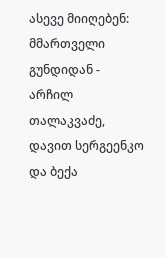ასევე მიიღებენ: მმართველი გუნდიდან - არჩილ თალაკვაძე, დავით სერგეენკო და ბექა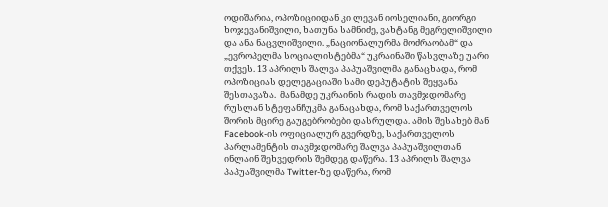ოდიშარია, ოპოზიციიდან კი ლევან იოსელიანი, გიორგი ხოჯევანიშვილი, ხათუნა სამნიძე, ვახტანგ მეგრელიშვილი და ანა ნაცვლიშვილი. „ნაციონალურმა მოძრაობამ“ და „ევროპელმა სოციალისტებმა“ უკრაინაში წასვლაზე უარი თქვეს. 13 აპრილს შალვა პაპუაშვილმა განაცხადა, რომ ოპოზიციას დელეგაციაში სამი დეპუტატის შეყვანა შესთავაზა.  მანამდე უკრაინის რადის თავმჯდომარე რუსლან სტეფანჩუკმა განაცახდა, რომ საქართველოს შორის მცირე გაუგებრობები დასრულდა. ამის შესახებ მან Facebook-ის ოფიციალურ გვერდზე, საქართველოს პარლამენტის თავმჯდომარე შალვა პაპუაშვილთან ინლაინ შეხვედრის შემდეგ დაწერა. 13 აპრილს შალვა პაპუაშვილმა Twitter-ზე დაწერა, რომ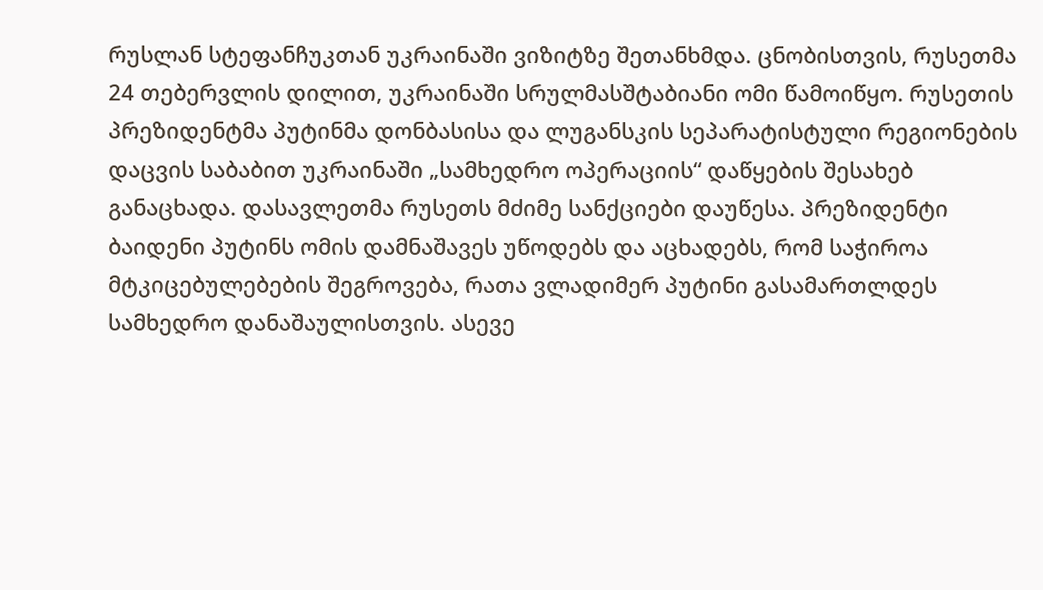რუსლან სტეფანჩუკთან უკრაინაში ვიზიტზე შეთანხმდა. ცნობისთვის, რუსეთმა 24 თებერვლის დილით, უკრაინაში სრულმასშტაბიანი ომი წამოიწყო. რუსეთის პრეზიდენტმა პუტინმა დონბასისა და ლუგანსკის სეპარატისტული რეგიონების დაცვის საბაბით უკრაინაში „სამხედრო ოპერაციის“ დაწყების შესახებ განაცხადა. დასავლეთმა რუსეთს მძიმე სანქციები დაუწესა. პრეზიდენტი ბაიდენი პუტინს ომის დამნაშავეს უწოდებს და აცხადებს, რომ საჭიროა მტკიცებულებების შეგროვება, რათა ვლადიმერ პუტინი გასამართლდეს სამხედრო დანაშაულისთვის. ასევე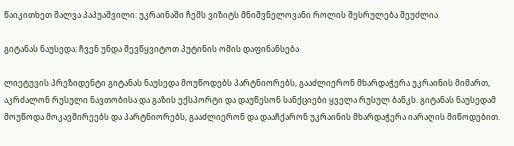წაიკითხეთ შალვა პაპუაშვილი: უკრაინაში ჩემს ვიზიტს მნიშვნელოვანი როლის შესრულება შეუძლია

გიტანას ნაუსედა: ჩვენ უნდა შევწყვიტოთ პუტინის ომის დაფინანსება

ლიეტუვის პრეზიდენტი გიტანას ნაუსედა მოუწოდებს პარტნიორებს, გააძლიერონ მხარდაჭერა უკრაინის მიმართ, აკრძალონ რუსული ნავთობისა და გაზის ექსპორტი და დაუწესონ სანქციები ყველა რუსულ ბანკს. გიტანას ნაუსედამ მოუწოდა მოკავშირეებს და პარტნიორებს, გააძლიერონ და დააჩქარონ უკრაინის მხარდაჭერა იარაღის მიწოდებით.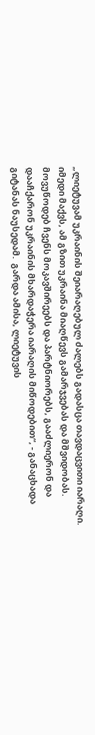„ლიეტუვამ უკრაინის შეიარაღებულ ძალებს გადასცა თავდაცვითი იარაღი. იმედი მაქვს, ამ გზით უკრაინა მიაღწევს გამარჯვებას და მშვიდობას. მოვუწოდებ ჩვენს მოკავშირეებს და პარტნიორებს, გააძლიერონ და დააჩქარონ უკრაინის მხარდაჭერა იარაღის მიწოდებით“, - განაცხადა გიტანას ნაუსედამ.  გარდა ამისა, ლიეტუვის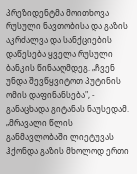პრეზიდენტმა მოითხოვა რუსული ნავთობისა და გაზის აკრძალვა და სანქციების დაწესება ყველა რუსული ბანკის წინააღმდეგ. „ჩვენ უნდა შევწყვიტოთ პუტინის ომის დაფინანსება", - განაცხადა გიტანას ნაუსედამ. „მრავალი წლის განმავლობაში ლიეტუვას ჰქონდა გაზის მხოლოდ ერთი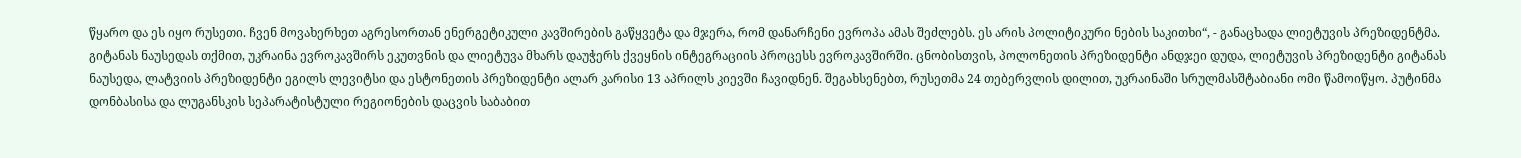წყარო და ეს იყო რუსეთი. ჩვენ მოვახერხეთ აგრესორთან ენერგეტიკული კავშირების გაწყვეტა და მჯერა, რომ დანარჩენი ევროპა ამას შეძლებს. ეს არის პოლიტიკური ნების საკითხი“, - განაცხადა ლიეტუვის პრეზიდენტმა. გიტანას ნაუსედას თქმით, უკრაინა ევროკავშირს ეკუთვნის და ლიეტუვა მხარს დაუჭერს ქვეყნის ინტეგრაციის პროცესს ევროკავშირში. ცნობისთვის, პოლონეთის პრეზიდენტი ანდჯეი დუდა, ლიეტუვის პრეზიდენტი გიტანას ნაუსედა, ლატვიის პრეზიდენტი ეგილს ლევიტსი და ესტონეთის პრეზიდენტი ალარ კარისი 13 აპრილს კიევში ჩავიდნენ. შეგახსენებთ, რუსეთმა 24 თებერვლის დილით, უკრაინაში სრულმასშტაბიანი ომი წამოიწყო. პუტინმა დონბასისა და ლუგანსკის სეპარატისტული რეგიონების დაცვის საბაბით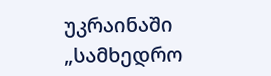უკრაინაში „სამხედრო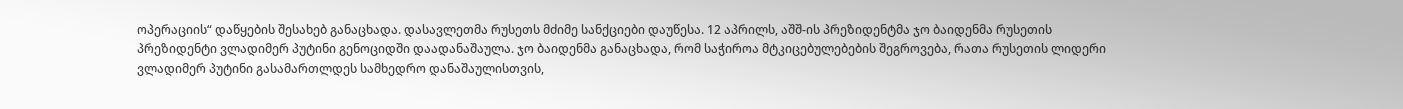ოპერაციის“ დაწყების შესახებ განაცხადა. დასავლეთმა რუსეთს მძიმე სანქციები დაუწესა. 12 აპრილს, აშშ-ის პრეზიდენტმა ჯო ბაიდენმა რუსეთის პრეზიდენტი ვლადიმერ პუტინი გენოციდში დაადანაშაულა. ჯო ბაიდენმა განაცხადა, რომ საჭიროა მტკიცებულებების შეგროვება, რათა რუსეთის ლიდერი ვლადიმერ პუტინი გასამართლდეს სამხედრო დანაშაულისთვის,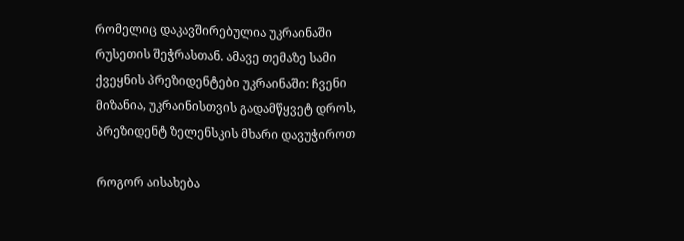რომელიც დაკავშირებულია უკრაინაში რუსეთის შეჭრასთან. ამავე თემაზე სამი ქვეყნის პრეზიდენტები უკრაინაში: ჩვენი მიზანია, უკრაინისთვის გადამწყვეტ დროს, პრეზიდენტ ზელენსკის მხარი დავუჭიროთ

როგორ აისახება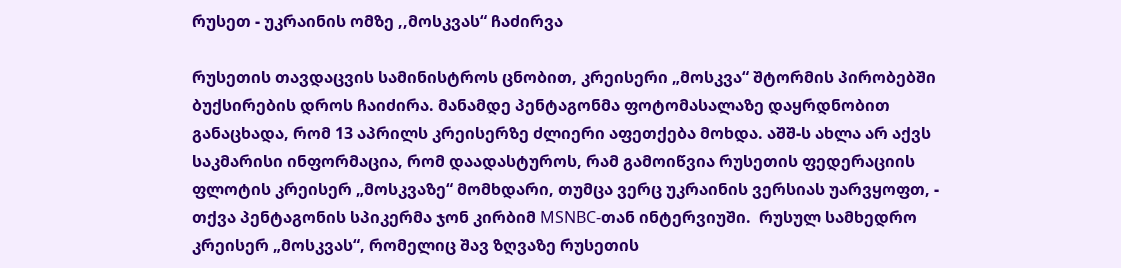რუსეთ - უკრაინის ომზე ,,მოსკვას“ ჩაძირვა

რუსეთის თავდაცვის სამინისტროს ცნობით, კრეისერი „მოსკვა“ შტორმის პირობებში ბუქსირების დროს ჩაიძირა. მანამდე პენტაგონმა ფოტომასალაზე დაყრდნობით განაცხადა, რომ 13 აპრილს კრეისერზე ძლიერი აფეთქება მოხდა. აშშ-ს ახლა არ აქვს საკმარისი ინფორმაცია, რომ დაადასტუროს, რამ გამოიწვია რუსეთის ფედერაციის ფლოტის კრეისერ „მოსკვაზე“ მომხდარი, თუმცა ვერც უკრაინის ვერსიას უარვყოფთ, - თქვა პენტაგონის სპიკერმა ჯონ კირბიმ MSNBC-თან ინტერვიუში.  რუსულ სამხედრო კრეისერ „მოსკვას“, რომელიც შავ ზღვაზე რუსეთის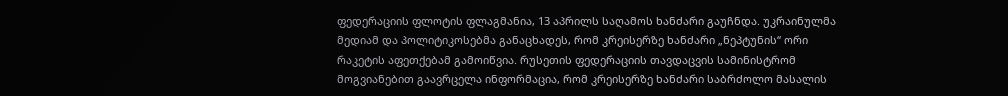ფედერაციის ფლოტის ფლაგმანია, 13 აპრილს საღამოს ხანძარი გაუჩნდა. უკრაინულმა მედიამ და პოლიტიკოსებმა განაცხადეს, რომ კრეისერზე ხანძარი „ნეპტუნის“ ორი რაკეტის აფეთქებამ გამოიწვია. რუსეთის ფედერაციის თავდაცვის სამინისტრომ მოგვიანებით გაავრცელა ინფორმაცია, რომ კრეისერზე ხანძარი საბრძოლო მასალის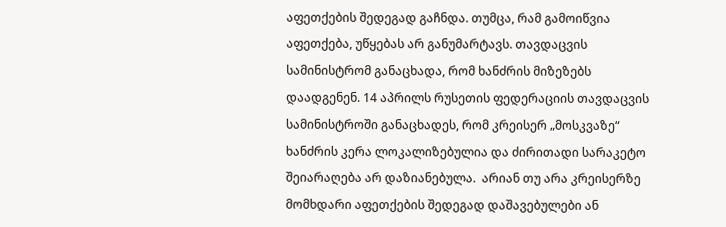აფეთქების შედეგად გაჩნდა. თუმცა, რამ გამოიწვია აფეთქება, უწყებას არ განუმარტავს. თავდაცვის სამინისტრომ განაცხადა, რომ ხანძრის მიზეზებს დაადგენენ. 14 აპრილს რუსეთის ფედერაციის თავდაცვის სამინისტროში განაცხადეს, რომ კრეისერ „მოსკვაზე“ ხანძრის კერა ლოკალიზებულია და ძირითადი სარაკეტო შეიარაღება არ დაზიანებულა.  არიან თუ არა კრეისერზე მომხდარი აფეთქების შედეგად დაშავებულები ან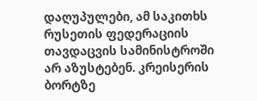დაღუპულები, ამ საკითხს რუსეთის ფედერაციის თავდაცვის სამინისტროში არ აზუსტებენ. კრეისერის ბორტზე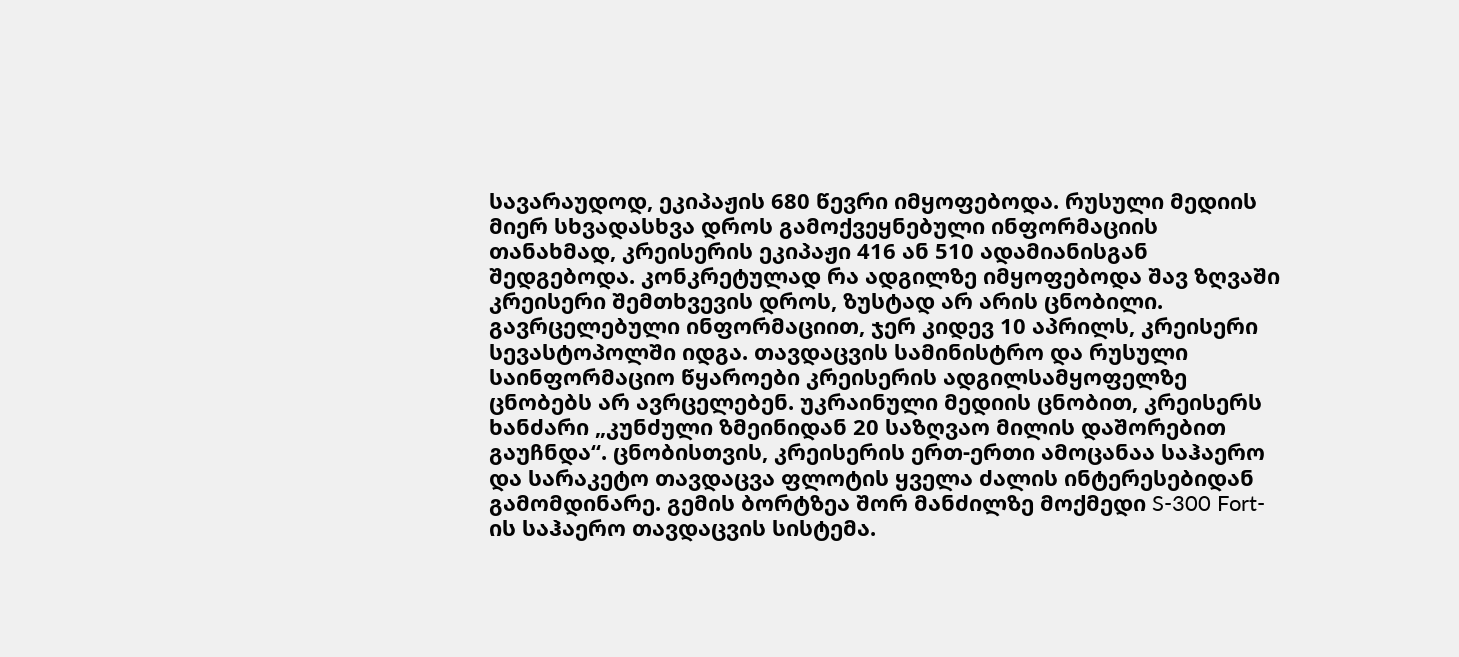სავარაუდოდ, ეკიპაჟის 680 წევრი იმყოფებოდა. რუსული მედიის მიერ სხვადასხვა დროს გამოქვეყნებული ინფორმაციის თანახმად, კრეისერის ეკიპაჟი 416 ან 510 ადამიანისგან შედგებოდა. კონკრეტულად რა ადგილზე იმყოფებოდა შავ ზღვაში კრეისერი შემთხვევის დროს, ზუსტად არ არის ცნობილი. გავრცელებული ინფორმაციით, ჯერ კიდევ 10 აპრილს, კრეისერი სევასტოპოლში იდგა. თავდაცვის სამინისტრო და რუსული საინფორმაციო წყაროები კრეისერის ადგილსამყოფელზე ცნობებს არ ავრცელებენ. უკრაინული მედიის ცნობით, კრეისერს ხანძარი „კუნძული ზმეინიდან 20 საზღვაო მილის დაშორებით გაუჩნდა“. ცნობისთვის, კრეისერის ერთ-ერთი ამოცანაა საჰაერო და სარაკეტო თავდაცვა ფლოტის ყველა ძალის ინტერესებიდან გამომდინარე. გემის ბორტზეა შორ მანძილზე მოქმედი S-300 Fort-ის საჰაერო თავდაცვის სისტემა.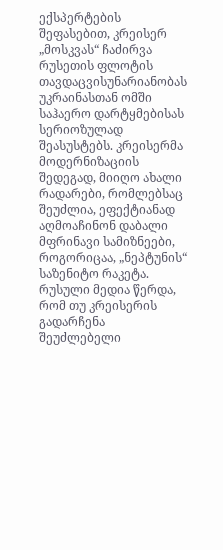ექსპერტების შეფასებით, კრეისერ „მოსკვას“ ჩაძირვა რუსეთის ფლოტის თავდაცვისუნარიანობას უკრაინასთან ომში საჰაერო დარტყმებისას სერიოზულად შეასუსტებს. კრეისერმა მოდერნიზაციის შედეგად, მიიღო ახალი რადარები, რომლებსაც შეუძლია, ეფექტიანად აღმოაჩინონ დაბალი მფრინავი სამიზნეები, როგორიცაა, „ნეპტუნის“ საზენიტო რაკეტა. რუსული მედია წერდა, რომ თუ კრეისერის გადარჩენა შეუძლებელი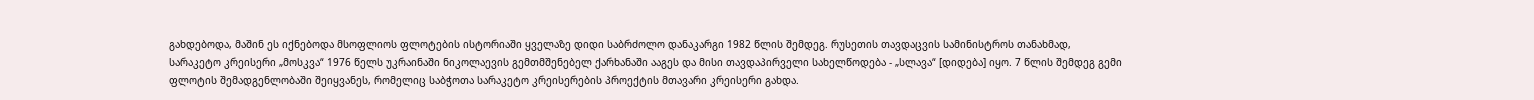გახდებოდა, მაშინ ეს იქნებოდა მსოფლიოს ფლოტების ისტორიაში ყველაზე დიდი საბრძოლო დანაკარგი 1982 წლის შემდეგ. რუსეთის თავდაცვის სამინისტროს თანახმად, სარაკეტო კრეისერი „მოსკვა“ 1976 წელს უკრაინაში ნიკოლაევის გემთმშენებელ ქარხანაში ააგეს და მისი თავდაპირველი სახელწოდება - „სლავა“ [დიდება] იყო. 7 წლის შემდეგ გემი ფლოტის შემადგენლობაში შეიყვანეს, რომელიც საბჭოთა სარაკეტო კრეისერების პროექტის მთავარი კრეისერი გახდა.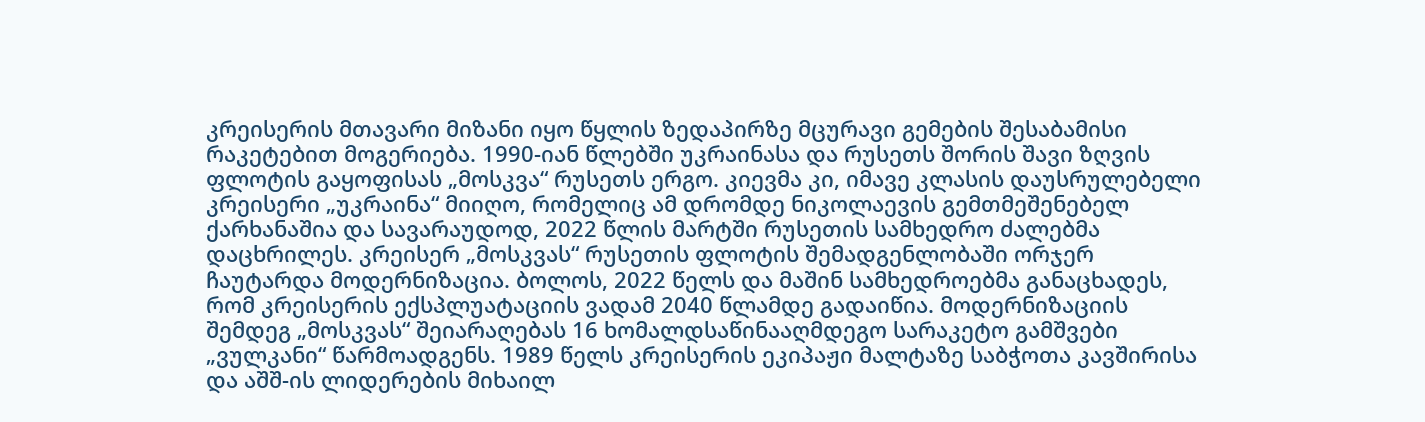კრეისერის მთავარი მიზანი იყო წყლის ზედაპირზე მცურავი გემების შესაბამისი რაკეტებით მოგერიება. 1990-იან წლებში უკრაინასა და რუსეთს შორის შავი ზღვის ფლოტის გაყოფისას „მოსკვა“ რუსეთს ერგო. კიევმა კი, იმავე კლასის დაუსრულებელი კრეისერი „უკრაინა“ მიიღო, რომელიც ამ დრომდე ნიკოლაევის გემთმეშენებელ ქარხანაშია და სავარაუდოდ, 2022 წლის მარტში რუსეთის სამხედრო ძალებმა დაცხრილეს. კრეისერ „მოსკვას“ რუსეთის ფლოტის შემადგენლობაში ორჯერ ჩაუტარდა მოდერნიზაცია. ბოლოს, 2022 წელს და მაშინ სამხედროებმა განაცხადეს, რომ კრეისერის ექსპლუატაციის ვადამ 2040 წლამდე გადაიწია. მოდერნიზაციის შემდეგ „მოსკვას“ შეიარაღებას 16 ხომალდსაწინააღმდეგო სარაკეტო გამშვები „ვულკანი“ წარმოადგენს. 1989 წელს კრეისერის ეკიპაჟი მალტაზე საბჭოთა კავშირისა და აშშ-ის ლიდერების მიხაილ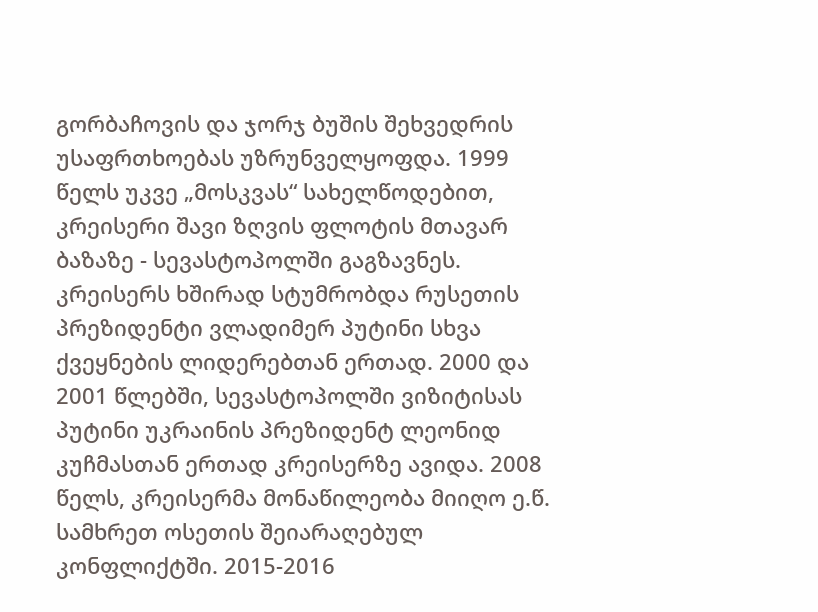გორბაჩოვის და ჯორჯ ბუშის შეხვედრის უსაფრთხოებას უზრუნველყოფდა. 1999 წელს უკვე „მოსკვას“ სახელწოდებით, კრეისერი შავი ზღვის ფლოტის მთავარ ბაზაზე - სევასტოპოლში გაგზავნეს. კრეისერს ხშირად სტუმრობდა რუსეთის პრეზიდენტი ვლადიმერ პუტინი სხვა ქვეყნების ლიდერებთან ერთად. 2000 და 2001 წლებში, სევასტოპოლში ვიზიტისას პუტინი უკრაინის პრეზიდენტ ლეონიდ კუჩმასთან ერთად კრეისერზე ავიდა. 2008 წელს, კრეისერმა მონაწილეობა მიიღო ე.წ. სამხრეთ ოსეთის შეიარაღებულ კონფლიქტში. 2015-2016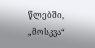წლებში, „მოსკვა“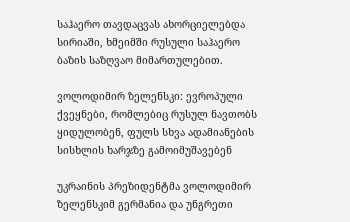საჰაერო თავდაცვას ახორციელებდა სირიაში, ხმეიმში რუსული საჰაერო ბაზის საზღვაო მიმართულებით.

ვოლოდიმირ ზელენსკი: ევროპული ქვეყნები, რომლებიც რუსულ ნავთობს ყიდულობენ, ფულს სხვა ადამიანების სისხლის ხარჯზე გამოიმუშავებენ

უკრაინის პრეზიდენტმა ვოლოდიმირ ზელენსკიმ გერმანია და უნგრეთი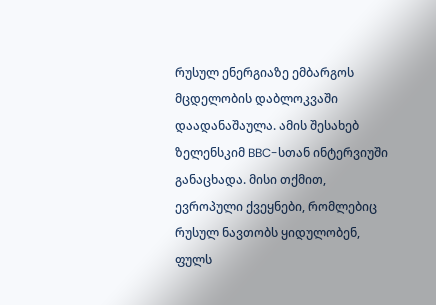რუსულ ენერგიაზე ემბარგოს მცდელობის დაბლოკვაში დაადანაშაულა. ამის შესახებ ზელენსკიმ BBC-სთან ინტერვიუში განაცხადა. მისი თქმით,  ევროპული ქვეყნები, რომლებიც რუსულ ნავთობს ყიდულობენ, ფულს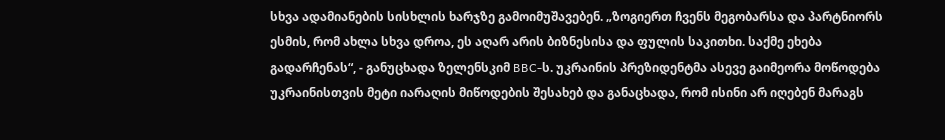სხვა ადამიანების სისხლის ხარჯზე გამოიმუშავებენ. „ზოგიერთ ჩვენს მეგობარსა და პარტნიორს ესმის, რომ ახლა სხვა დროა, ეს აღარ არის ბიზნესისა და ფულის საკითხი. საქმე ეხება გადარჩენას“, - განუცხადა ზელენსკიმ BBC-ს. უკრაინის პრეზიდენტმა ასევე გაიმეორა მოწოდება უკრაინისთვის მეტი იარაღის მიწოდების შესახებ და განაცხადა, რომ ისინი არ იღებენ მარაგს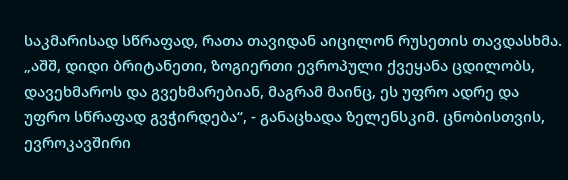საკმარისად სწრაფად, რათა თავიდან აიცილონ რუსეთის თავდასხმა. „აშშ, დიდი ბრიტანეთი, ზოგიერთი ევროპული ქვეყანა ცდილობს, დავეხმაროს და გვეხმარებიან, მაგრამ მაინც, ეს უფრო ადრე და უფრო სწრაფად გვჭირდება“, - განაცხადა ზელენსკიმ. ცნობისთვის, ევროკავშირი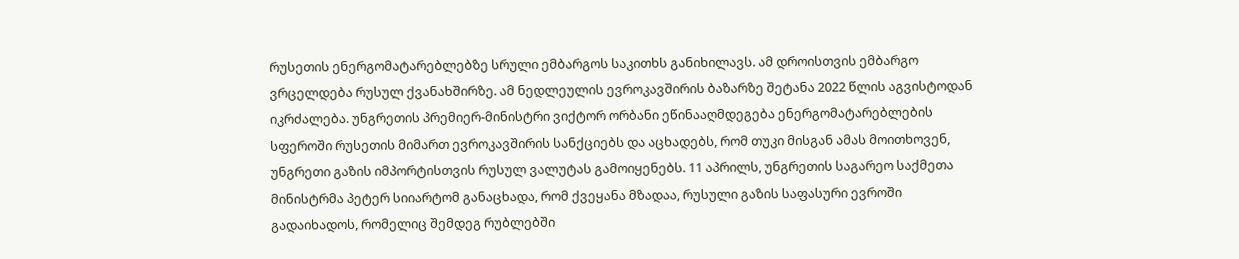რუსეთის ენერგომატარებლებზე სრული ემბარგოს საკითხს განიხილავს. ამ დროისთვის ემბარგო ვრცელდება რუსულ ქვანახშირზე. ამ ნედლეულის ევროკავშირის ბაზარზე შეტანა 2022 წლის აგვისტოდან იკრძალება. უნგრეთის პრემიერ-მინისტრი ვიქტორ ორბანი ეწინააღმდეგება ენერგომატარებლების სფეროში რუსეთის მიმართ ევროკავშირის სანქციებს და აცხადებს, რომ თუკი მისგან ამას მოითხოვენ, უნგრეთი გაზის იმპორტისთვის რუსულ ვალუტას გამოიყენებს. 11 აპრილს, უნგრეთის საგარეო საქმეთა მინისტრმა პეტერ სიიარტომ განაცხადა, რომ ქვეყანა მზადაა, რუსული გაზის საფასური ევროში გადაიხადოს, რომელიც შემდეგ რუბლებში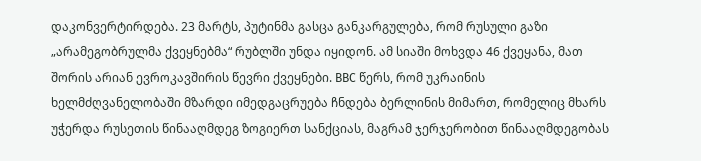დაკონვერტირდება. 23 მარტს, პუტინმა გასცა განკარგულება, რომ რუსული გაზი „არამეგობრულმა ქვეყნებმა“ რუბლში უნდა იყიდონ. ამ სიაში მოხვდა 46 ქვეყანა, მათ შორის არიან ევროკავშირის წევრი ქვეყნები. BBC წერს, რომ უკრაინის ხელმძღვანელობაში მზარდი იმედგაცრუება ჩნდება ბერლინის მიმართ, რომელიც მხარს უჭერდა რუსეთის წინააღმდეგ ზოგიერთ სანქციას, მაგრამ ჯერჯერობით წინააღმდეგობას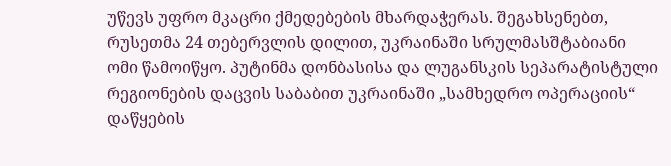უწევს უფრო მკაცრი ქმედებების მხარდაჭერას. შეგახსენებთ, რუსეთმა 24 თებერვლის დილით, უკრაინაში სრულმასშტაბიანი ომი წამოიწყო. პუტინმა დონბასისა და ლუგანსკის სეპარატისტული რეგიონების დაცვის საბაბით უკრაინაში „სამხედრო ოპერაციის“ დაწყების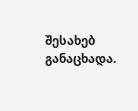შესახებ განაცხადა.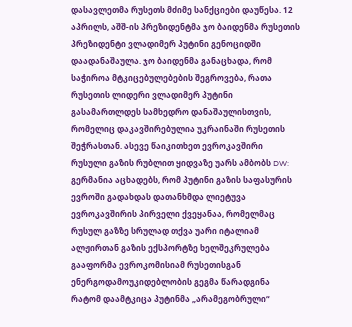დასავლეთმა რუსეთს მძიმე სანქციები დაუწესა. 12 აპრილს, აშშ-ის პრეზიდენტმა ჯო ბაიდენმა რუსეთის პრეზიდენტი ვლადიმერ პუტინი გენოციდში დაადანაშაულა. ჯო ბაიდენმა განაცხადა, რომ საჭიროა მტკიცებულებების შეგროვება, რათა რუსეთის ლიდერი ვლადიმერ პუტინი გასამართლდეს სამხედრო დანაშაულისთვის, რომელიც დაკავშირებულია უკრაინაში რუსეთის შეჭრასთან. ასევე წაიკითხეთ ევროკავშირი რუსული გაზის რუბლით ყიდვაზე უარს ამბობს DW: გერმანია აცხადებს, რომ პუტინი გაზის საფასურის ევროში გადახდას დათანხმდა ლიეტუვა ევროკავშირის პირველი ქვეყანაა, რომელმაც რუსულ გაზზე სრულად თქვა უარი იტალიამ ალჟირთან გაზის ექსპორტზე ხელშეკრულება გააფორმა ევროკომისიამ რუსეთისგან ენერგოდამოუკიდებლობის გეგმა წარადგინა რატომ დაამტკიცა პუტინმა „არამეგობრული“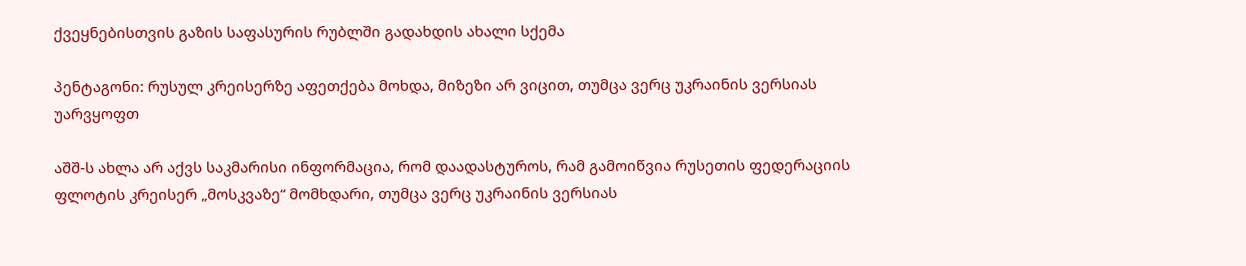ქვეყნებისთვის გაზის საფასურის რუბლში გადახდის ახალი სქემა

პენტაგონი: რუსულ კრეისერზე აფეთქება მოხდა, მიზეზი არ ვიცით, თუმცა ვერც უკრაინის ვერსიას უარვყოფთ

აშშ-ს ახლა არ აქვს საკმარისი ინფორმაცია, რომ დაადასტუროს, რამ გამოიწვია რუსეთის ფედერაციის ფლოტის კრეისერ „მოსკვაზე“ მომხდარი, თუმცა ვერც უკრაინის ვერსიას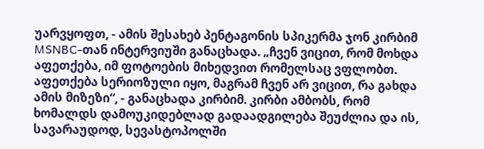უარვყოფთ, - ამის შესახებ პენტაგონის სპიკერმა ჯონ კირბიმ MSNBC-თან ინტერვიუში განაცხადა. „ჩვენ ვიცით, რომ მოხდა აფეთქება, იმ ფოტოების მიხედვით რომელსაც ვფლობთ. აფეთქება სერიოზული იყო, მაგრამ ჩვენ არ ვიცით, რა გახდა ამის მიზეზი“, - განაცხადა კირბიმ. კირბი ამბობს, რომ ხომალდს დამოუკიდებლად გადაადგილება შეუძლია და ის, სავარაუდოდ, სევასტოპოლში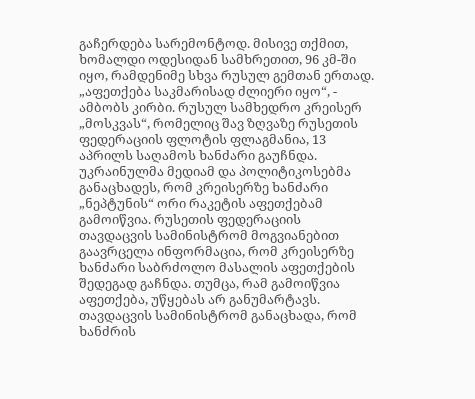გაჩერდება სარემონტოდ. მისივე თქმით, ხომალდი ოდესიდან სამხრეთით, 96 კმ-ში იყო, რამდენიმე სხვა რუსულ გემთან ერთად. „აფეთქება საკმარისად ძლიერი იყო“, - ამბობს კირბი. რუსულ სამხედრო კრეისერ „მოსკვას“, რომელიც შავ ზღვაზე რუსეთის ფედერაციის ფლოტის ფლაგმანია, 13 აპრილს საღამოს ხანძარი გაუჩნდა. უკრაინულმა მედიამ და პოლიტიკოსებმა განაცხადეს, რომ კრეისერზე ხანძარი „ნეპტუნის“ ორი რაკეტის აფეთქებამ გამოიწვია. რუსეთის ფედერაციის თავდაცვის სამინისტრომ მოგვიანებით გაავრცელა ინფორმაცია, რომ კრეისერზე ხანძარი საბრძოლო მასალის აფეთქების შედეგად გაჩნდა. თუმცა, რამ გამოიწვია აფეთქება, უწყებას არ განუმარტავს. თავდაცვის სამინისტრომ განაცხადა, რომ ხანძრის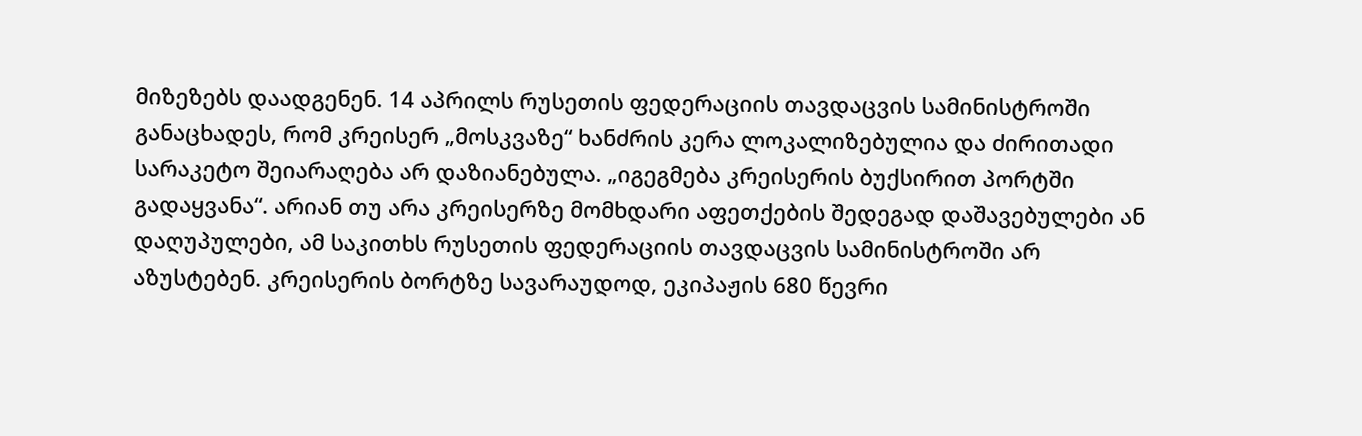მიზეზებს დაადგენენ. 14 აპრილს რუსეთის ფედერაციის თავდაცვის სამინისტროში განაცხადეს, რომ კრეისერ „მოსკვაზე“ ხანძრის კერა ლოკალიზებულია და ძირითადი სარაკეტო შეიარაღება არ დაზიანებულა. „იგეგმება კრეისერის ბუქსირით პორტში გადაყვანა“. არიან თუ არა კრეისერზე მომხდარი აფეთქების შედეგად დაშავებულები ან დაღუპულები, ამ საკითხს რუსეთის ფედერაციის თავდაცვის სამინისტროში არ აზუსტებენ. კრეისერის ბორტზე სავარაუდოდ, ეკიპაჟის 680 წევრი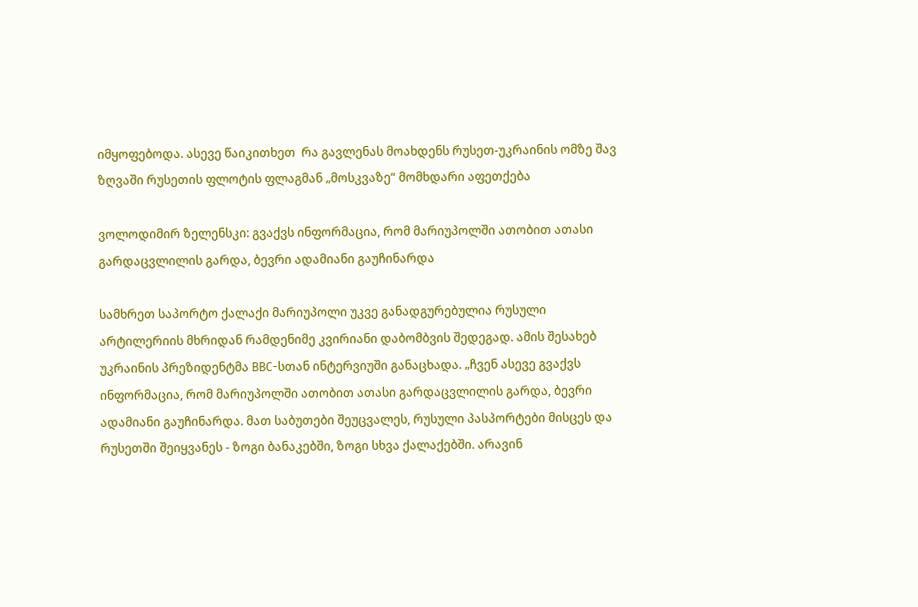იმყოფებოდა. ასევე წაიკითხეთ  რა გავლენას მოახდენს რუსეთ-უკრაინის ომზე შავ ზღვაში რუსეთის ფლოტის ფლაგმან „მოსკვაზე“ მომხდარი აფეთქება

ვოლოდიმირ ზელენსკი: გვაქვს ინფორმაცია, რომ მარიუპოლში ათობით ათასი გარდაცვლილის გარდა, ბევრი ადამიანი გაუჩინარდა

სამხრეთ საპორტო ქალაქი მარიუპოლი უკვე განადგურებულია რუსული არტილერიის მხრიდან რამდენიმე კვირიანი დაბომბვის შედეგად. ამის შესახებ უკრაინის პრეზიდენტმა BBC-სთან ინტერვიუში განაცხადა. „ჩვენ ასევე გვაქვს ინფორმაცია, რომ მარიუპოლში ათობით ათასი გარდაცვლილის გარდა, ბევრი ადამიანი გაუჩინარდა. მათ საბუთები შეუცვალეს, რუსული პასპორტები მისცეს და რუსეთში შეიყვანეს - ზოგი ბანაკებში, ზოგი სხვა ქალაქებში. არავინ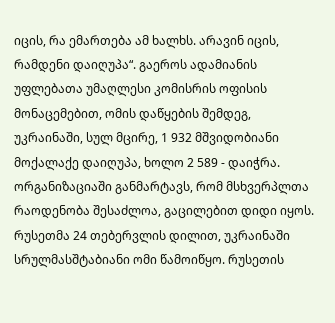იცის, რა ემართება ამ ხალხს. არავინ იცის, რამდენი დაიღუპა“. გაეროს ადამიანის უფლებათა უმაღლესი კომისრის ოფისის მონაცემებით, ომის დაწყების შემდეგ, უკრაინაში, სულ მცირე, 1 932 მშვიდობიანი მოქალაქე დაიღუპა, ხოლო 2 589 - დაიჭრა. ორგანიზაციაში განმარტავს, რომ მსხვერპლთა რაოდენობა შესაძლოა, გაცილებით დიდი იყოს. რუსეთმა 24 თებერვლის დილით, უკრაინაში სრულმასშტაბიანი ომი წამოიწყო. რუსეთის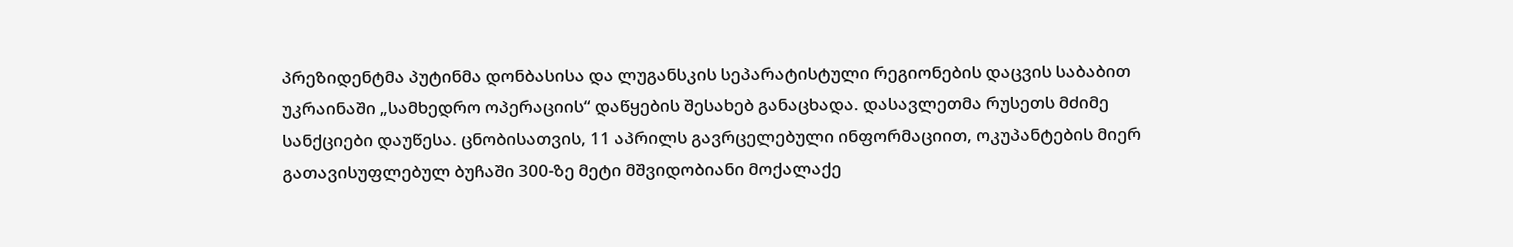პრეზიდენტმა პუტინმა დონბასისა და ლუგანსკის სეპარატისტული რეგიონების დაცვის საბაბით უკრაინაში „სამხედრო ოპერაციის“ დაწყების შესახებ განაცხადა. დასავლეთმა რუსეთს მძიმე სანქციები დაუწესა. ცნობისათვის, 11 აპრილს გავრცელებული ინფორმაციით, ოკუპანტების მიერ გათავისუფლებულ ბუჩაში 300-ზე მეტი მშვიდობიანი მოქალაქე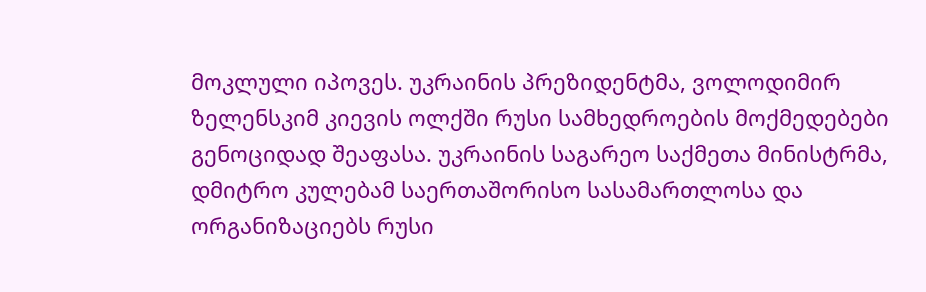მოკლული იპოვეს. უკრაინის პრეზიდენტმა, ვოლოდიმირ ზელენსკიმ კიევის ოლქში რუსი სამხედროების მოქმედებები გენოციდად შეაფასა. უკრაინის საგარეო საქმეთა მინისტრმა, დმიტრო კულებამ საერთაშორისო სასამართლოსა და ორგანიზაციებს რუსი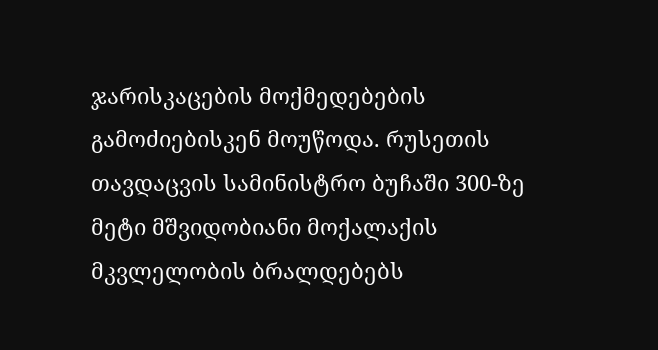ჯარისკაცების მოქმედებების გამოძიებისკენ მოუწოდა. რუსეთის თავდაცვის სამინისტრო ბუჩაში 300-ზე მეტი მშვიდობიანი მოქალაქის მკვლელობის ბრალდებებს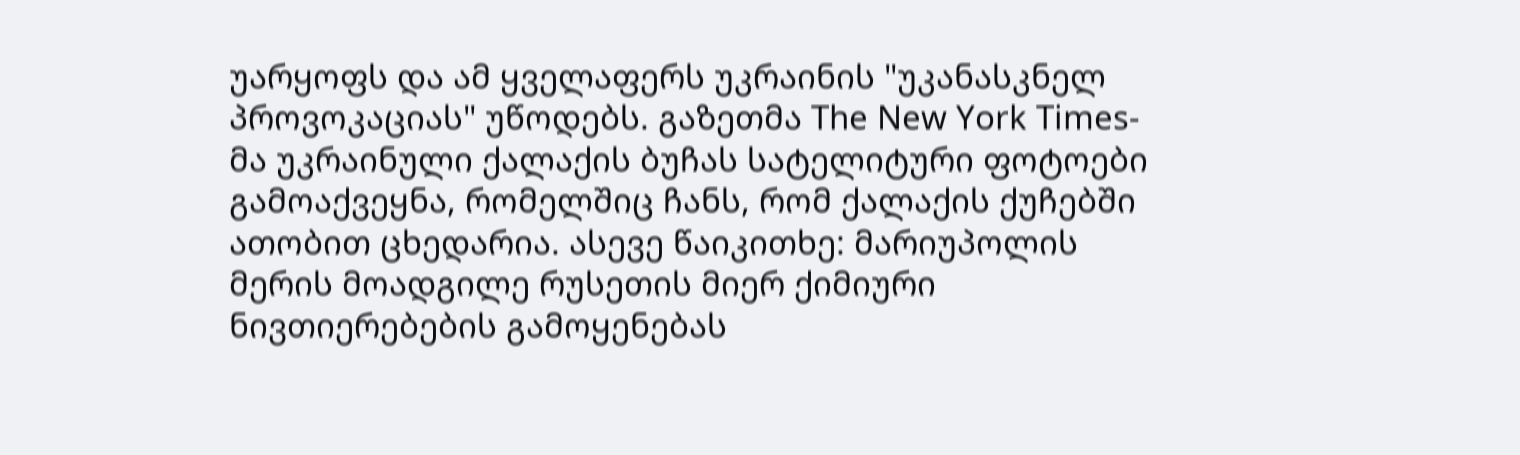უარყოფს და ამ ყველაფერს უკრაინის "უკანასკნელ პროვოკაციას" უწოდებს. გაზეთმა The New York Times-მა უკრაინული ქალაქის ბუჩას სატელიტური ფოტოები გამოაქვეყნა, რომელშიც ჩანს, რომ ქალაქის ქუჩებში ათობით ცხედარია. ასევე წაიკითხე: მარიუპოლის მერის მოადგილე რუსეთის მიერ ქიმიური ნივთიერებების გამოყენებას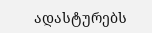ადასტურებს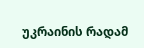უკრაინის რადამ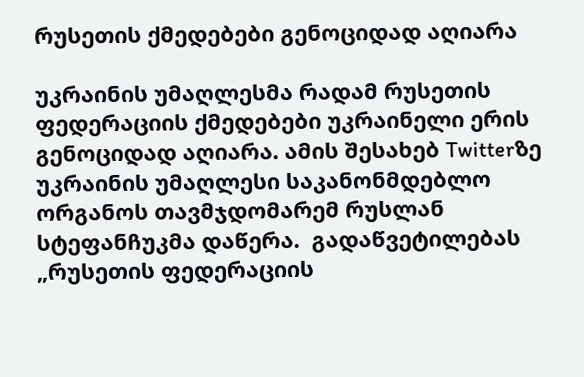რუსეთის ქმედებები გენოციდად აღიარა

უკრაინის უმაღლესმა რადამ რუსეთის ფედერაციის ქმედებები უკრაინელი ერის გენოციდად აღიარა. ამის შესახებ Twitterზე უკრაინის უმაღლესი საკანონმდებლო ორგანოს თავმჯდომარემ რუსლან სტეფანჩუკმა დაწერა.  გადაწვეტილებას „რუსეთის ფედერაციის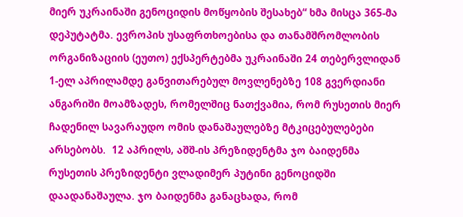მიერ უკრაინაში გენოციდის მოწყობის შესახებ“ ხმა მისცა 365-მა დეპუტატმა. ევროპის უსაფრთხოებისა და თანამშრომლობის ორგანიზაციის (ეუთო) ექსპერტებმა უკრაინაში 24 თებერვლიდან 1-ელ აპრილამდე განვითარებულ მოვლენებზე 108 გვერდიანი ანგარიში მოამზადეს, რომელშიც ნათქვამია, რომ რუსეთის მიერ ჩადენილ სავარაუდო ომის დანაშაულებზე მტკიცებულებები არსებობს.  12 აპრილს, აშშ-ის პრეზიდენტმა ჯო ბაიდენმა რუსეთის პრეზიდენტი ვლადიმერ პუტინი გენოციდში დაადანაშაულა. ჯო ბაიდენმა განაცხადა, რომ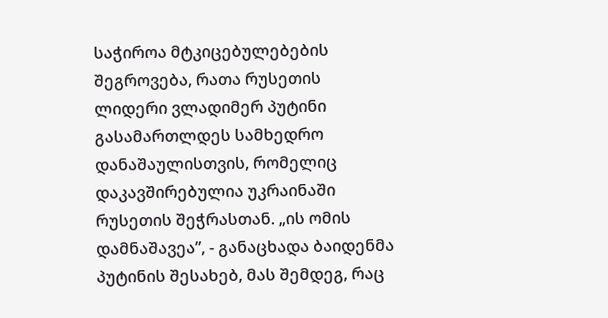საჭიროა მტკიცებულებების შეგროვება, რათა რუსეთის ლიდერი ვლადიმერ პუტინი გასამართლდეს სამხედრო დანაშაულისთვის, რომელიც დაკავშირებულია უკრაინაში რუსეთის შეჭრასთან. „ის ომის დამნაშავეა”, - განაცხადა ბაიდენმა პუტინის შესახებ, მას შემდეგ, რაც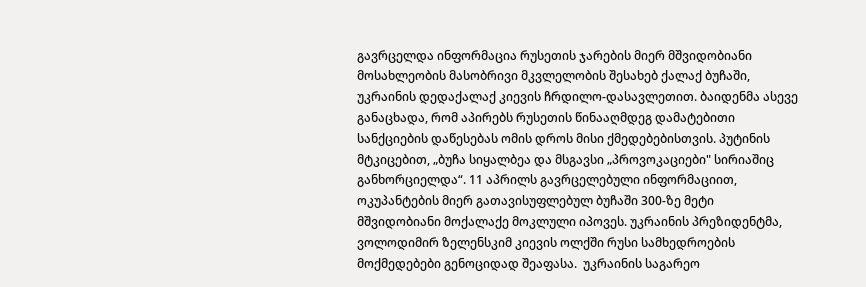გავრცელდა ინფორმაცია რუსეთის ჯარების მიერ მშვიდობიანი მოსახლეობის მასობრივი მკვლელობის შესახებ ქალაქ ბუჩაში, უკრაინის დედაქალაქ კიევის ჩრდილო-დასავლეთით. ბაიდენმა ასევე განაცხადა, რომ აპირებს რუსეთის წინააღმდეგ დამატებითი სანქციების დაწესებას ომის დროს მისი ქმედებებისთვის. პუტინის მტკიცებით, „ბუჩა სიყალბეა და მსგავსი „პროვოკაციები" სირიაშიც განხორციელდა“. 11 აპრილს გავრცელებული ინფორმაციით, ოკუპანტების მიერ გათავისუფლებულ ბუჩაში 300-ზე მეტი მშვიდობიანი მოქალაქე მოკლული იპოვეს. უკრაინის პრეზიდენტმა, ვოლოდიმირ ზელენსკიმ კიევის ოლქში რუსი სამხედროების მოქმედებები გენოციდად შეაფასა.  უკრაინის საგარეო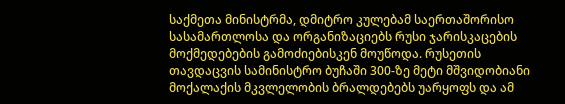საქმეთა მინისტრმა, დმიტრო კულებამ საერთაშორისო სასამართლოსა და ორგანიზაციებს რუსი ჯარისკაცების მოქმედებების გამოძიებისკენ მოუწოდა. რუსეთის თავდაცვის სამინისტრო ბუჩაში 300-ზე მეტი მშვიდობიანი მოქალაქის მკვლელობის ბრალდებებს უარყოფს და ამ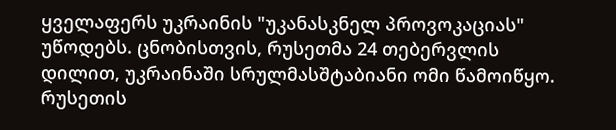ყველაფერს უკრაინის "უკანასკნელ პროვოკაციას" უწოდებს. ცნობისთვის, რუსეთმა 24 თებერვლის დილით, უკრაინაში სრულმასშტაბიანი ომი წამოიწყო. რუსეთის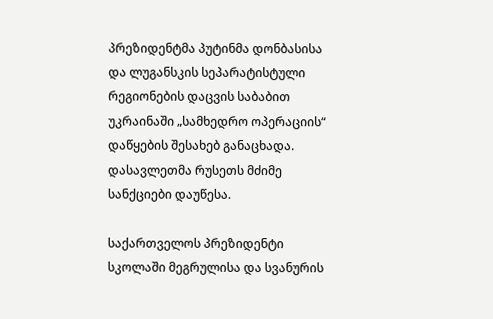პრეზიდენტმა პუტინმა დონბასისა და ლუგანსკის სეპარატისტული რეგიონების დაცვის საბაბით უკრაინაში „სამხედრო ოპერაციის“ დაწყების შესახებ განაცხადა. დასავლეთმა რუსეთს მძიმე სანქციები დაუწესა.

საქართველოს პრეზიდენტი სკოლაში მეგრულისა და სვანურის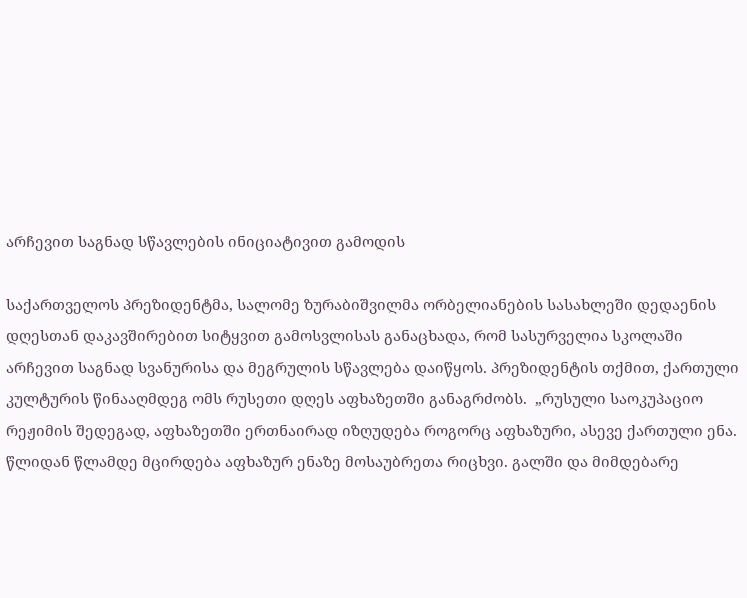არჩევით საგნად სწავლების ინიციატივით გამოდის

საქართველოს პრეზიდენტმა, სალომე ზურაბიშვილმა ორბელიანების სასახლეში დედაენის დღესთან დაკავშირებით სიტყვით გამოსვლისას განაცხადა, რომ სასურველია სკოლაში არჩევით საგნად სვანურისა და მეგრულის სწავლება დაიწყოს. პრეზიდენტის თქმით, ქართული კულტურის წინააღმდეგ ომს რუსეთი დღეს აფხაზეთში განაგრძობს.  „რუსული საოკუპაციო რეჟიმის შედეგად, აფხაზეთში ერთნაირად იზღუდება როგორც აფხაზური, ასევე ქართული ენა. წლიდან წლამდე მცირდება აფხაზურ ენაზე მოსაუბრეთა რიცხვი. გალში და მიმდებარე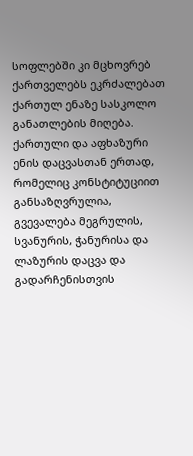სოფლებში კი მცხოვრებ ქართველებს ეკრძალებათ ქართულ ენაზე სასკოლო განათლების მიღება. ქართული და აფხაზური ენის დაცვასთან ერთად, რომელიც კონსტიტუციით განსაზღვრულია, გვევალება მეგრულის, სვანურის, ჭანურისა და ლაზურის დაცვა და გადარჩენისთვის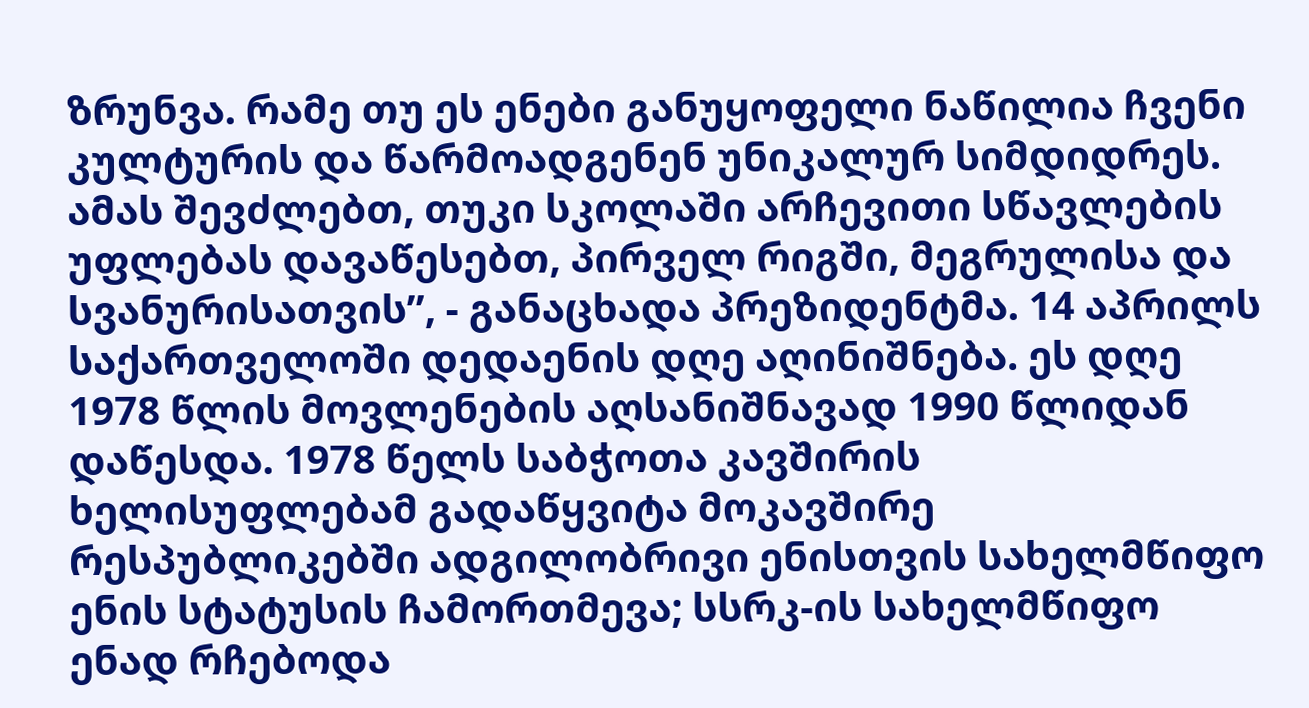ზრუნვა. რამე თუ ეს ენები განუყოფელი ნაწილია ჩვენი კულტურის და წარმოადგენენ უნიკალურ სიმდიდრეს. ამას შევძლებთ, თუკი სკოლაში არჩევითი სწავლების უფლებას დავაწესებთ, პირველ რიგში, მეგრულისა და სვანურისათვის”, - განაცხადა პრეზიდენტმა. 14 აპრილს საქართველოში დედაენის დღე აღინიშნება. ეს დღე 1978 წლის მოვლენების აღსანიშნავად 1990 წლიდან დაწესდა. 1978 წელს საბჭოთა კავშირის ხელისუფლებამ გადაწყვიტა მოკავშირე რესპუბლიკებში ადგილობრივი ენისთვის სახელმწიფო ენის სტატუსის ჩამორთმევა; სსრკ-ის სახელმწიფო ენად რჩებოდა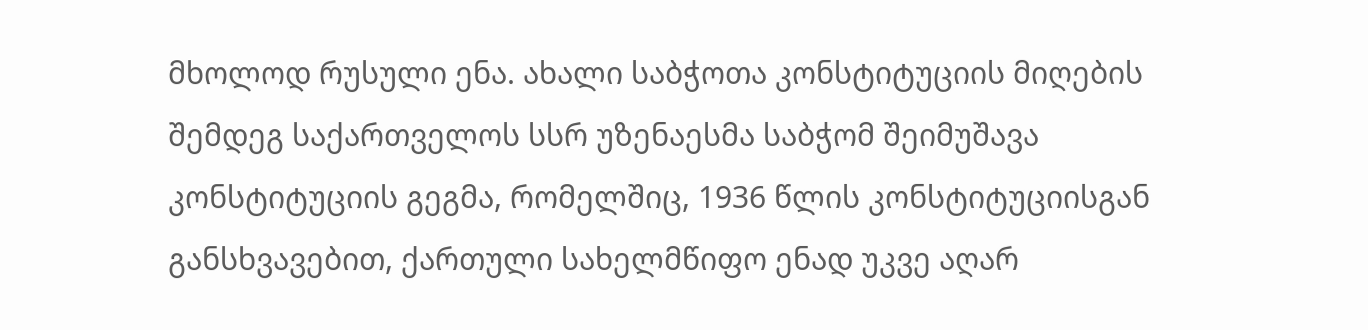მხოლოდ რუსული ენა. ახალი საბჭოთა კონსტიტუციის მიღების შემდეგ საქართველოს სსრ უზენაესმა საბჭომ შეიმუშავა კონსტიტუციის გეგმა, რომელშიც, 1936 წლის კონსტიტუციისგან განსხვავებით, ქართული სახელმწიფო ენად უკვე აღარ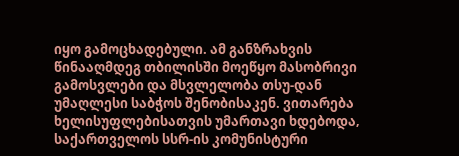იყო გამოცხადებული. ამ განზრახვის წინააღმდეგ თბილისში მოეწყო მასობრივი გამოსვლები და მსვლელობა თსუ-დან უმაღლესი საბჭოს შენობისაკენ. ვითარება ხელისუფლებისათვის უმართავი ხდებოდა‚ საქართველოს სსრ-ის კომუნისტური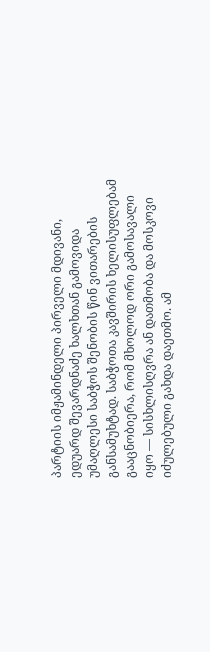პარტიის იმჟამინდელი პირველი მდივანი‚ ედუარდ შევარდნაძე ხალხთან გამოვიდა უმაღლესი საბჭოს შენობის წინ ვითარების განსამუხტად. საბჭოთა კავშირის ხელისუფლებამ გააცნობიერა‚ რომ მხოლოდ ორი გამოსავალი იყო — სისხლისღვრა ან დათმობა და მოსკოვი იძულებული გახდა დაეთმო. ამ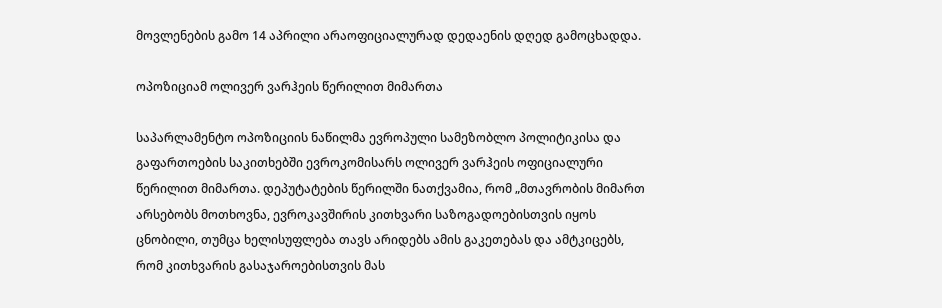მოვლენების გამო 14 აპრილი არაოფიციალურად დედაენის დღედ გამოცხადდა.

ოპოზიციამ ოლივერ ვარჰეის წერილით მიმართა

საპარლამენტო ოპოზიციის ნაწილმა ევროპული სამეზობლო პოლიტიკისა და გაფართოების საკითხებში ევროკომისარს ოლივერ ვარჰეის ოფიციალური წერილით მიმართა. დეპუტატების წერილში ნათქვამია, რომ „მთავრობის მიმართ არსებობს მოთხოვნა, ევროკავშირის კითხვარი საზოგადოებისთვის იყოს ცნობილი, თუმცა ხელისუფლება თავს არიდებს ამის გაკეთებას და ამტკიცებს, რომ კითხვარის გასაჯაროებისთვის მას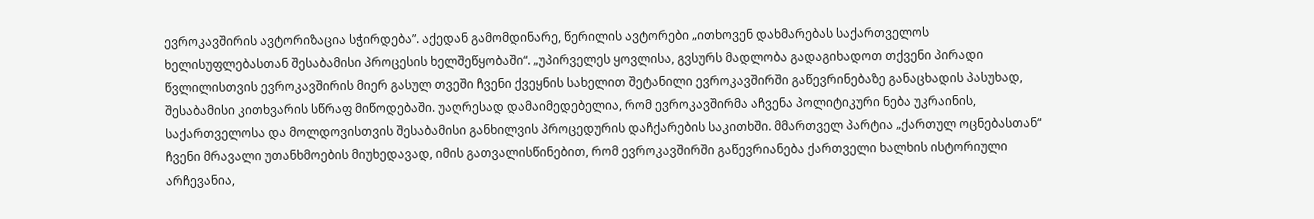ევროკავშირის ავტორიზაცია სჭირდება”. აქედან გამომდინარე, წერილის ავტორები „ითხოვენ დახმარებას საქართველოს ხელისუფლებასთან შესაბამისი პროცესის ხელშეწყობაში“. „უპირველეს ყოვლისა, გვსურს მადლობა გადაგიხადოთ თქვენი პირადი წვლილისთვის ევროკავშირის მიერ გასულ თვეში ჩვენი ქვეყნის სახელით შეტანილი ევროკავშირში გაწევრინებაზე განაცხადის პასუხად, შესაბამისი კითხვარის სწრაფ მიწოდებაში. უაღრესად დამაიმედებელია, რომ ევროკავშირმა აჩვენა პოლიტიკური ნება უკრაინის, საქართველოსა და მოლდოვისთვის შესაბამისი განხილვის პროცედურის დაჩქარების საკითხში. მმართველ პარტია „ქართულ ოცნებასთან“ ჩვენი მრავალი უთანხმოების მიუხედავად, იმის გათვალისწინებით, რომ ევროკავშირში გაწევრიანება ქართველი ხალხის ისტორიული არჩევანია,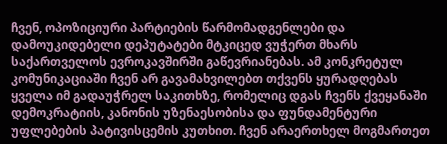ჩვენ, ოპოზიციური პარტიების წარმომადგენლები და დამოუკიდებელი დეპუტატები მტკიცედ ვუჭერთ მხარს საქართველოს ევროკავშირში გაწევრიანებას. ამ კონკრეტულ კომუნიკაციაში ჩვენ არ გავამახვილებთ თქვენს ყურადღებას ყველა იმ გადაუჭრელ საკითხზე, რომელიც დგას ჩვენს ქვეყანაში დემოკრატიის, კანონის უზენაესობისა და ფუნდამენტური უფლებების პატივისცემის კუთხით. ჩვენ არაერთხელ მოგმართეთ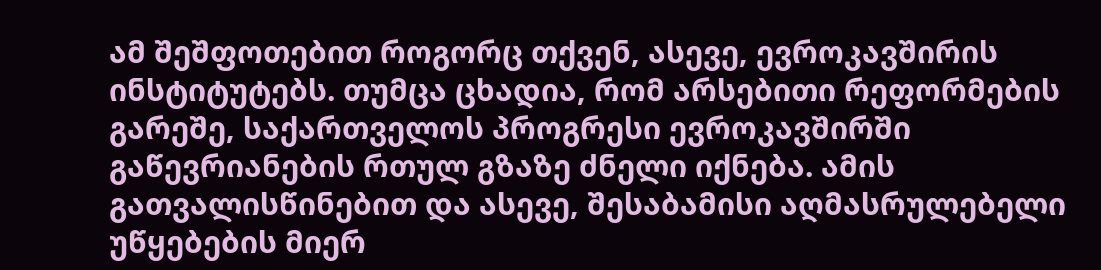ამ შეშფოთებით როგორც თქვენ, ასევე, ევროკავშირის ინსტიტუტებს. თუმცა ცხადია, რომ არსებითი რეფორმების გარეშე, საქართველოს პროგრესი ევროკავშირში გაწევრიანების რთულ გზაზე ძნელი იქნება. ამის გათვალისწინებით და ასევე, შესაბამისი აღმასრულებელი უწყებების მიერ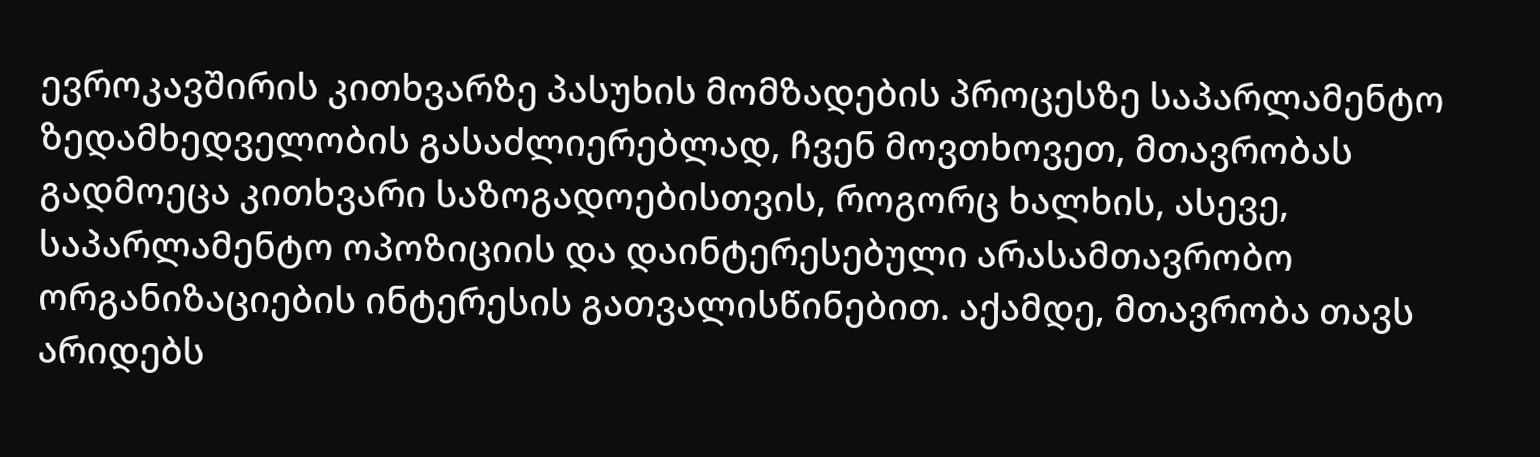ევროკავშირის კითხვარზე პასუხის მომზადების პროცესზე საპარლამენტო ზედამხედველობის გასაძლიერებლად, ჩვენ მოვთხოვეთ, მთავრობას გადმოეცა კითხვარი საზოგადოებისთვის, როგორც ხალხის, ასევე, საპარლამენტო ოპოზიციის და დაინტერესებული არასამთავრობო ორგანიზაციების ინტერესის გათვალისწინებით. აქამდე, მთავრობა თავს არიდებს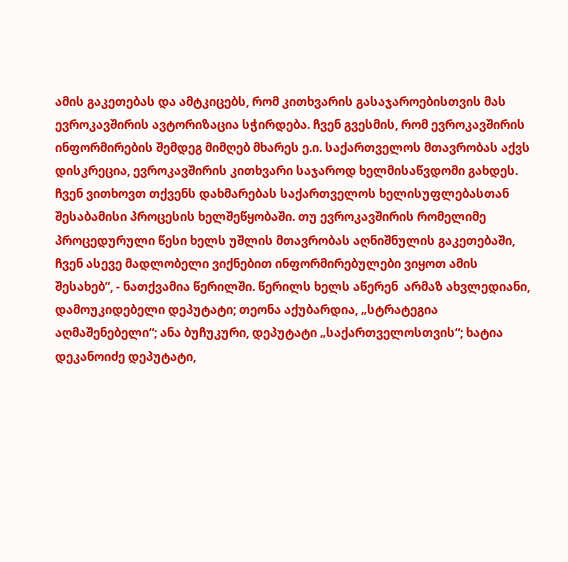ამის გაკეთებას და ამტკიცებს, რომ კითხვარის გასაჯაროებისთვის მას ევროკავშირის ავტორიზაცია სჭირდება. ჩვენ გვესმის, რომ ევროკავშირის ინფორმირების შემდეგ მიმღებ მხარეს ე.ი. საქართველოს მთავრობას აქვს დისკრეცია, ევროკავშირის კითხვარი საჯაროდ ხელმისაწვდომი გახდეს. ჩვენ ვითხოვთ თქვენს დახმარებას საქართველოს ხელისუფლებასთან შესაბამისი პროცესის ხელშეწყობაში. თუ ევროკავშირის რომელიმე პროცედურული წესი ხელს უშლის მთავრობას აღნიშნულის გაკეთებაში, ჩვენ ასევე მადლობელი ვიქნებით ინფორმირებულები ვიყოთ ამის შესახებ”, - ნათქვამია წერილში. წერილს ხელს აწერენ  არმაზ ახვლედიანი, დამოუკიდებელი დეპუტატი; თეონა აქუბარდია, „სტრატეგია აღმაშენებელი“; ანა ბუჩუკური, დეპუტატი „საქართველოსთვის“; ხატია დეკანოიძე დეპუტატი,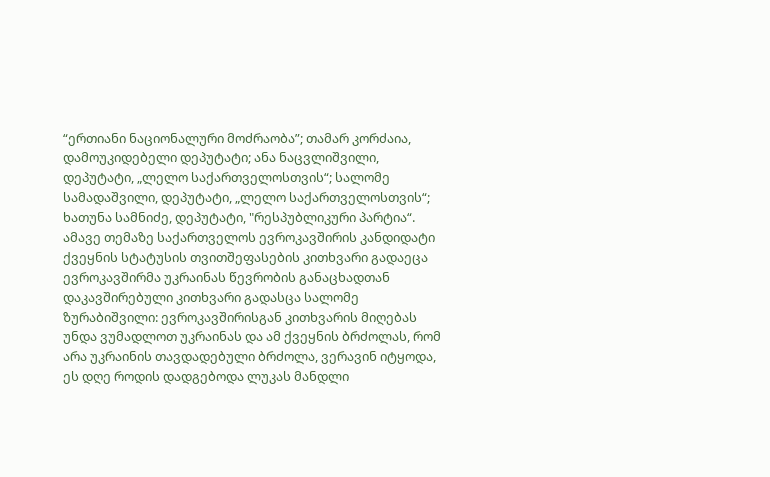“ერთიანი ნაციონალური მოძრაობა”; თამარ კორძაია, დამოუკიდებელი დეპუტატი; ანა ნაცვლიშვილი, დეპუტატი, „ლელო საქართველოსთვის“; სალომე სამადაშვილი, დეპუტატი, „ლელო საქართველოსთვის“; ხათუნა სამნიძე, დეპუტატი, "რესპუბლიკური პარტია“. ამავე თემაზე საქართველოს ევროკავშირის კანდიდატი ქვეყნის სტატუსის თვითშეფასების კითხვარი გადაეცა ევროკავშირმა უკრაინას წევრობის განაცხადთან დაკავშირებული კითხვარი გადასცა სალომე ზურაბიშვილი: ევროკავშირისგან კითხვარის მიღებას უნდა ვუმადლოთ უკრაინას და ამ ქვეყნის ბრძოლას, რომ არა უკრაინის თავდადებული ბრძოლა, ვერავინ იტყოდა, ეს დღე როდის დადგებოდა ლუკას მანდლი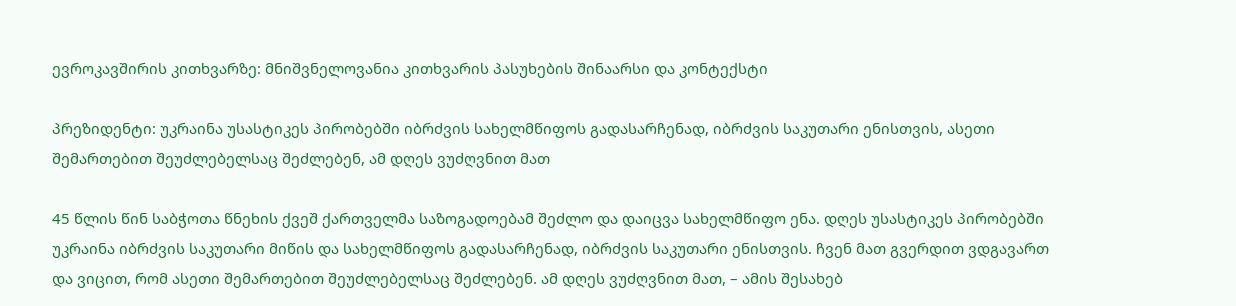ევროკავშირის კითხვარზე: მნიშვნელოვანია კითხვარის პასუხების შინაარსი და კონტექსტი

პრეზიდენტი: უკრაინა უსასტიკეს პირობებში იბრძვის სახელმწიფოს გადასარჩენად, იბრძვის საკუთარი ენისთვის, ასეთი შემართებით შეუძლებელსაც შეძლებენ, ამ დღეს ვუძღვნით მათ

45 წლის წინ საბჭოთა წნეხის ქვეშ ქართველმა საზოგადოებამ შეძლო და დაიცვა სახელმწიფო ენა. დღეს უსასტიკეს პირობებში უკრაინა იბრძვის საკუთარი მიწის და სახელმწიფოს გადასარჩენად, იბრძვის საკუთარი ენისთვის. ჩვენ მათ გვერდით ვდგავართ და ვიცით, რომ ასეთი შემართებით შეუძლებელსაც შეძლებენ. ამ დღეს ვუძღვნით მათ, – ამის შესახებ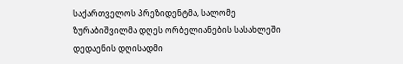საქართველოს პრეზიდენტმა, სალომე ზურაბიშვილმა დღეს ორბელიანების სასახლეში დედაენის დღისადმი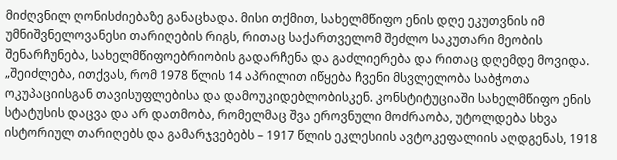მიძღვნილ ღონისძიებაზე განაცხადა. მისი თქმით, სახელმწიფო ენის დღე ეკუთვნის იმ უმნიშვნელოვანესი თარიღების რიგს, რითაც საქართველომ შეძლო საკუთარი მეობის შენარჩუნება, სახელმწიფოებრიობის გადარჩენა და გაძლიერება და რითაც დღემდე მოვიდა. „შეიძლება, ითქვას, რომ 1978 წლის 14 აპრილით იწყება ჩვენი მსვლელობა საბჭოთა ოკუპაციისგან თავისუფლებისა და დამოუკიდებლობისკენ. კონსტიტუციაში სახელმწიფო ენის სტატუსის დაცვა და არ დათმობა, რომელმაც შვა ეროვნული მოძრაობა, უტოლდება სხვა ისტორიულ თარიღებს და გამარჯვებებს – 1917 წლის ეკლესიის ავტოკეფალიის აღდგენას, 1918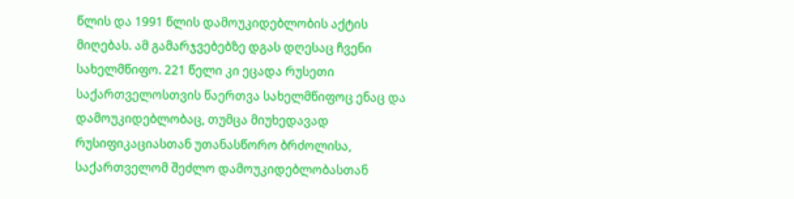წლის და 1991 წლის დამოუკიდებლობის აქტის მიღებას. ამ გამარჯვებებზე დგას დღესაც ჩვენი სახელმწიფო. 221 წელი კი ეცადა რუსეთი საქართველოსთვის წაერთვა სახელმწიფოც ენაც და დამოუკიდებლობაც, თუმცა მიუხედავად რუსიფიკაციასთან უთანასწორო ბრძოლისა, საქართველომ შეძლო დამოუკიდებლობასთან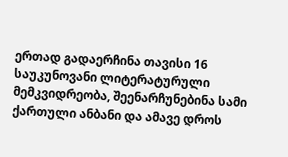ერთად გადაერჩინა თავისი 16 საუკუნოვანი ლიტერატურული მემკვიდრეობა, შეენარჩუნებინა სამი ქართული ანბანი და ამავე დროს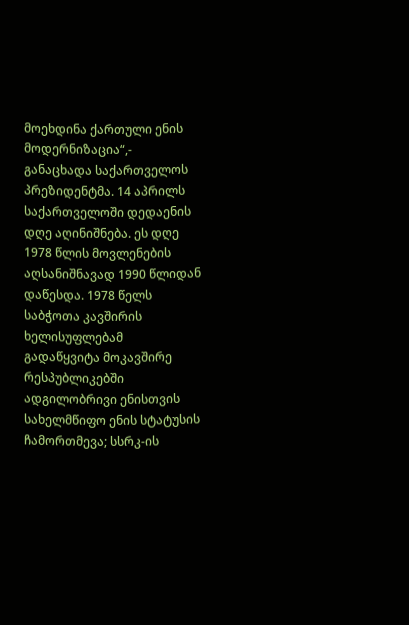მოეხდინა ქართული ენის მოდერნიზაცია“,- განაცხადა საქართველოს პრეზიდენტმა. 14 აპრილს საქართველოში დედაენის დღე აღინიშნება. ეს დღე 1978 წლის მოვლენების აღსანიშნავად 1990 წლიდან დაწესდა. 1978 წელს საბჭოთა კავშირის ხელისუფლებამ გადაწყვიტა მოკავშირე რესპუბლიკებში ადგილობრივი ენისთვის სახელმწიფო ენის სტატუსის ჩამორთმევა; სსრკ-ის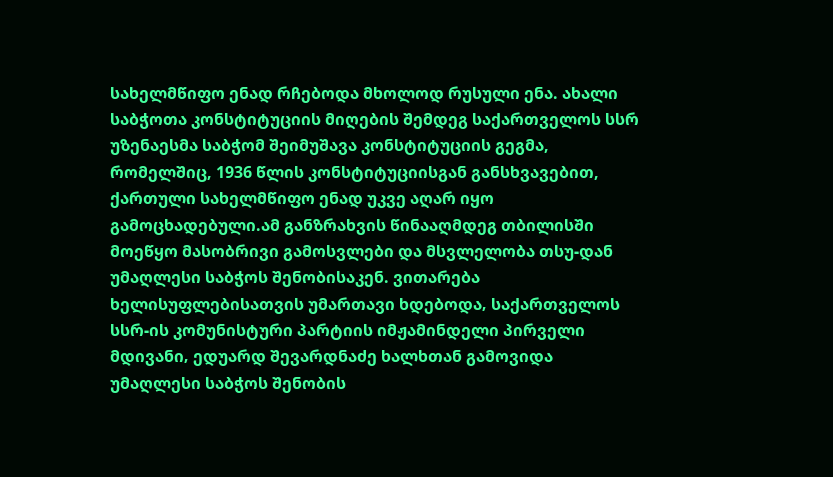სახელმწიფო ენად რჩებოდა მხოლოდ რუსული ენა. ახალი საბჭოთა კონსტიტუციის მიღების შემდეგ საქართველოს სსრ უზენაესმა საბჭომ შეიმუშავა კონსტიტუციის გეგმა, რომელშიც, 1936 წლის კონსტიტუციისგან განსხვავებით, ქართული სახელმწიფო ენად უკვე აღარ იყო გამოცხადებული.ამ განზრახვის წინააღმდეგ თბილისში მოეწყო მასობრივი გამოსვლები და მსვლელობა თსუ-დან უმაღლესი საბჭოს შენობისაკენ. ვითარება ხელისუფლებისათვის უმართავი ხდებოდა‚ საქართველოს სსრ-ის კომუნისტური პარტიის იმჟამინდელი პირველი მდივანი‚ ედუარდ შევარდნაძე ხალხთან გამოვიდა უმაღლესი საბჭოს შენობის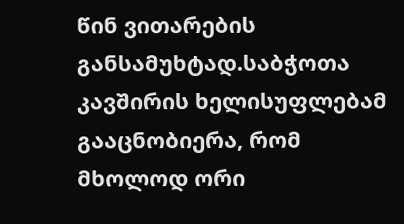წინ ვითარების განსამუხტად.საბჭოთა კავშირის ხელისუფლებამ გააცნობიერა‚ რომ მხოლოდ ორი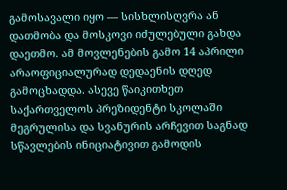გამოსავალი იყო — სისხლისღვრა ან დათმობა და მოსკოვი იძულებული გახდა დაეთმო. ამ მოვლენების გამო 14 აპრილი არაოფიციალურად დედაენის დღედ გამოცხადდა. ასევე წაიკითხეთ საქართველოს პრეზიდენტი სკოლაში მეგრულისა და სვანურის არჩევით საგნად სწავლების ინიციატივით გამოდის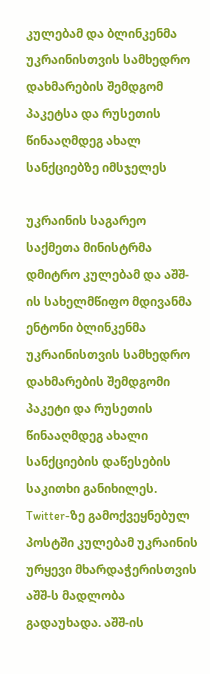კულებამ და ბლინკენმა უკრაინისთვის სამხედრო დახმარების შემდგომ პაკეტსა და რუსეთის წინააღმდეგ ახალ სანქციებზე იმსჯელეს

უკრაინის საგარეო საქმეთა მინისტრმა დმიტრო კულებამ და აშშ-ის სახელმწიფო მდივანმა ენტონი ბლინკენმა უკრაინისთვის სამხედრო დახმარების შემდგომი პაკეტი და რუსეთის წინააღმდეგ ახალი სანქციების დაწესების საკითხი განიხილეს. Twitter-ზე გამოქვეყნებულ პოსტში კულებამ უკრაინის ურყევი მხარდაჭერისთვის აშშ-ს მადლობა გადაუხადა. აშშ-ის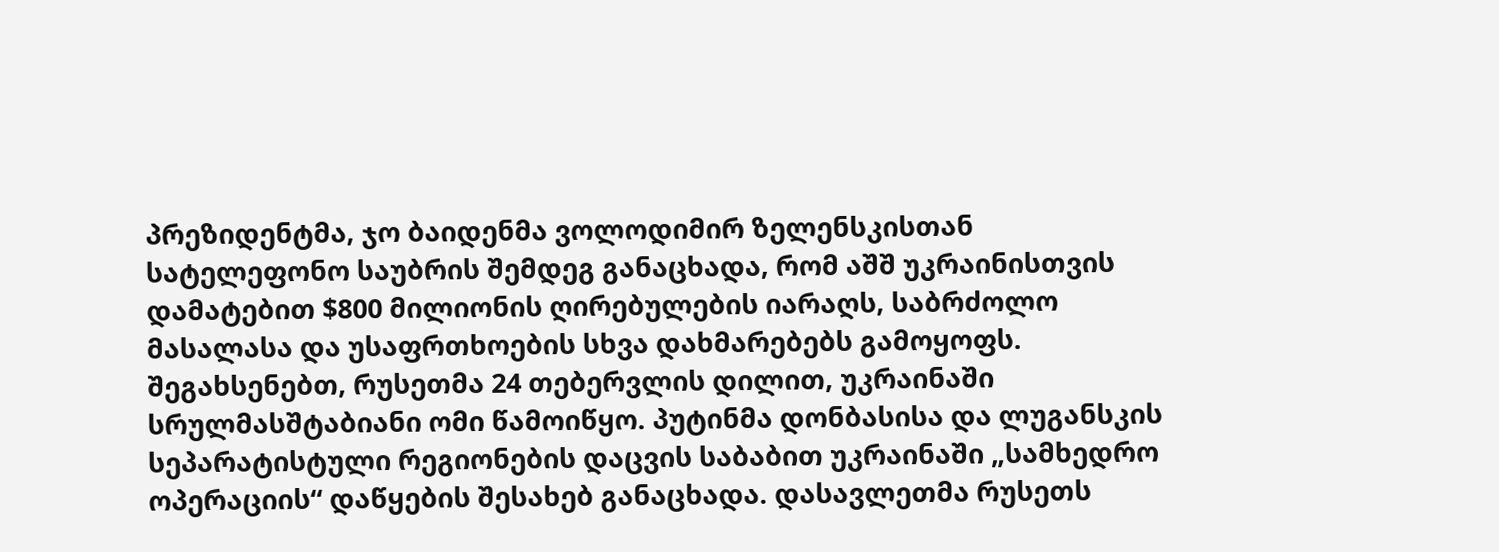პრეზიდენტმა, ჯო ბაიდენმა ვოლოდიმირ ზელენსკისთან სატელეფონო საუბრის შემდეგ განაცხადა, რომ აშშ უკრაინისთვის დამატებით $800 მილიონის ღირებულების იარაღს, საბრძოლო მასალასა და უსაფრთხოების სხვა დახმარებებს გამოყოფს.  შეგახსენებთ, რუსეთმა 24 თებერვლის დილით, უკრაინაში სრულმასშტაბიანი ომი წამოიწყო. პუტინმა დონბასისა და ლუგანსკის სეპარატისტული რეგიონების დაცვის საბაბით უკრაინაში „სამხედრო ოპერაციის“ დაწყების შესახებ განაცხადა. დასავლეთმა რუსეთს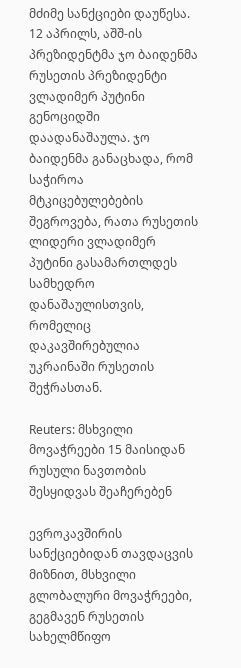მძიმე სანქციები დაუწესა. 12 აპრილს, აშშ-ის პრეზიდენტმა ჯო ბაიდენმა რუსეთის პრეზიდენტი ვლადიმერ პუტინი გენოციდში დაადანაშაულა. ჯო ბაიდენმა განაცხადა, რომ საჭიროა მტკიცებულებების შეგროვება, რათა რუსეთის ლიდერი ვლადიმერ პუტინი გასამართლდეს სამხედრო დანაშაულისთვის, რომელიც დაკავშირებულია უკრაინაში რუსეთის შეჭრასთან.

Reuters: მსხვილი მოვაჭრეები 15 მაისიდან რუსული ნავთობის შესყიდვას შეაჩერებენ

ევროკავშირის სანქციებიდან თავდაცვის მიზნით, მსხვილი გლობალური მოვაჭრეები, გეგმავენ რუსეთის სახელმწიფო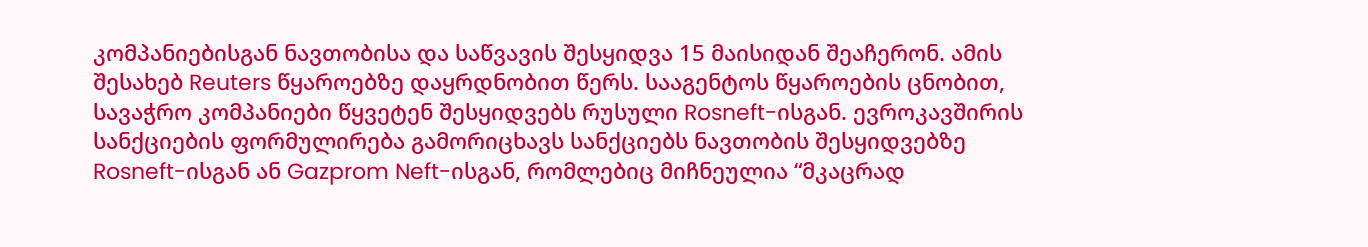კომპანიებისგან ნავთობისა და საწვავის შესყიდვა 15 მაისიდან შეაჩერონ. ამის შესახებ Reuters წყაროებზე დაყრდნობით წერს. სააგენტოს წყაროების ცნობით, სავაჭრო კომპანიები წყვეტენ შესყიდვებს რუსული Rosneft-ისგან. ევროკავშირის სანქციების ფორმულირება გამორიცხავს სანქციებს ნავთობის შესყიდვებზე Rosneft-ისგან ან Gazprom Neft-ისგან, რომლებიც მიჩნეულია “მკაცრად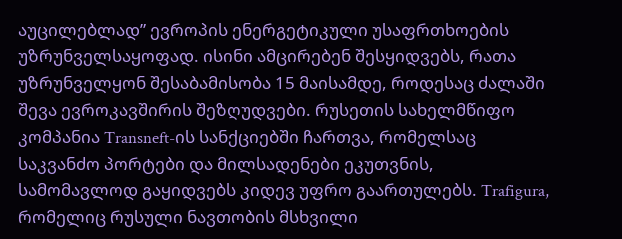აუცილებლად” ევროპის ენერგეტიკული უსაფრთხოების უზრუნველსაყოფად. ისინი ამცირებენ შესყიდვებს, რათა უზრუნველყონ შესაბამისობა 15 მაისამდე, როდესაც ძალაში შევა ევროკავშირის შეზღუდვები. რუსეთის სახელმწიფო კომპანია Transneft-ის სანქციებში ჩართვა, რომელსაც საკვანძო პორტები და მილსადენები ეკუთვნის, სამომავლოდ გაყიდვებს კიდევ უფრო გაართულებს. Trafigura, რომელიც რუსული ნავთობის მსხვილი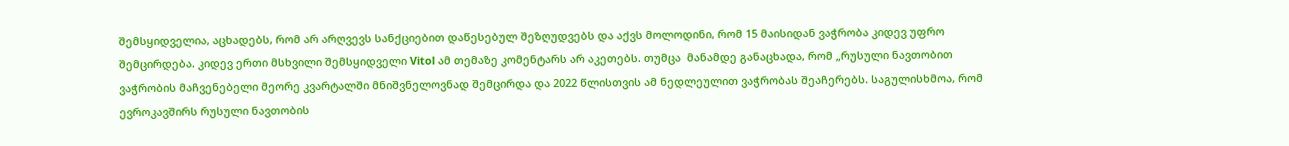შემსყიდველია, აცხადებს, რომ არ არღვევს სანქციებით დაწესებულ შეზღუდვებს და აქვს მოლოდინი, რომ 15 მაისიდან ვაჭრობა კიდევ უფრო შემცირდება. კიდევ ერთი მსხვილი შემსყიდველი Vitol ამ თემაზე კომენტარს არ აკეთებს. თუმცა  მანამდე განაცხადა, რომ „რუსული ნავთობით ვაჭრობის მაჩვენებელი მეორე კვარტალში მნიშვნელოვნად შემცირდა და 2022 წლისთვის ამ ნედლეულით ვაჭრობას შეაჩერებს. საგულისხმოა, რომ ევროკავშირს რუსული ნავთობის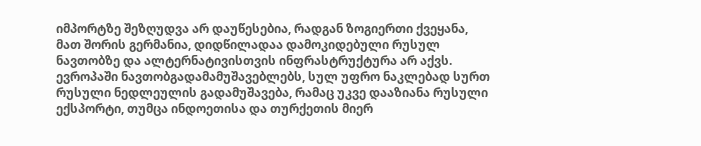იმპორტზე შეზღუდვა არ დაუწესებია, რადგან ზოგიერთი ქვეყანა, მათ შორის გერმანია, დიდწილადაა დამოკიდებული რუსულ ნავთობზე და ალტერნატივისთვის ინფრასტრუქტურა არ აქვს. ევროპაში ნავთობგადამამუშავებლებს, სულ უფრო ნაკლებად სურთ რუსული ნედლეულის გადამუშავება, რამაც უკვე დააზიანა რუსული ექსპორტი, თუმცა ინდოეთისა და თურქეთის მიერ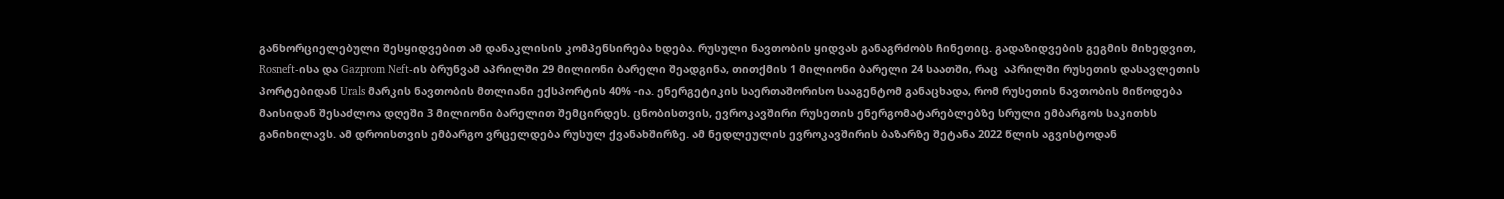განხორციელებული შესყიდვებით ამ დანაკლისის კომპენსირება ხდება. რუსული ნავთობის ყიდვას განაგრძობს ჩინეთიც. გადაზიდვების გეგმის მიხედვით,  Rosneft-ისა და Gazprom Neft-ის ბრუნვამ აპრილში 29 მილიონი ბარელი შეადგინა, თითქმის 1 მილიონი ბარელი 24 საათში, რაც  აპრილში რუსეთის დასავლეთის პორტებიდან Urals მარკის ნავთობის მთლიანი ექსპორტის 40% -ია. ენერგეტიკის საერთაშორისო სააგენტომ განაცხადა, რომ რუსეთის ნავთობის მიწოდება მაისიდან შესაძლოა დღეში 3 მილიონი ბარელით შემცირდეს. ცნობისთვის, ევროკავშირი რუსეთის ენერგომატარებლებზე სრული ემბარგოს საკითხს განიხილავს. ამ დროისთვის ემბარგო ვრცელდება რუსულ ქვანახშირზე. ამ ნედლეულის ევროკავშირის ბაზარზე შეტანა 2022 წლის აგვისტოდან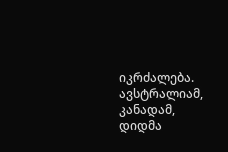იკრძალება. ავსტრალიამ, კანადამ, დიდმა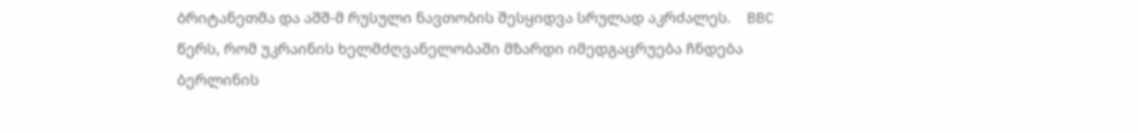ბრიტანეთმა და აშშ-მ რუსული ნავთობის შესყიდვა სრულად აკრძალეს.    BBC წერს, რომ უკრაინის ხელმძღვანელობაში მზარდი იმედგაცრუება ჩნდება ბერლინის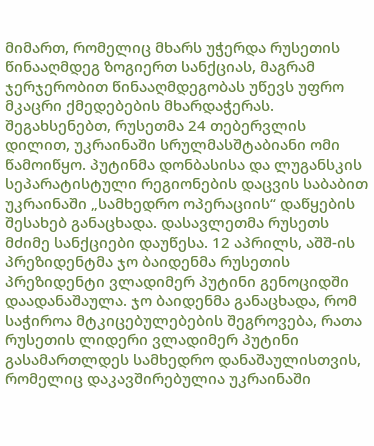მიმართ, რომელიც მხარს უჭერდა რუსეთის წინააღმდეგ ზოგიერთ სანქციას, მაგრამ ჯერჯერობით წინააღმდეგობას უწევს უფრო მკაცრი ქმედებების მხარდაჭერას. შეგახსენებთ, რუსეთმა 24 თებერვლის დილით, უკრაინაში სრულმასშტაბიანი ომი წამოიწყო. პუტინმა დონბასისა და ლუგანსკის სეპარატისტული რეგიონების დაცვის საბაბით უკრაინაში „სამხედრო ოპერაციის“ დაწყების შესახებ განაცხადა. დასავლეთმა რუსეთს მძიმე სანქციები დაუწესა. 12 აპრილს, აშშ-ის პრეზიდენტმა ჯო ბაიდენმა რუსეთის პრეზიდენტი ვლადიმერ პუტინი გენოციდში დაადანაშაულა. ჯო ბაიდენმა განაცხადა, რომ საჭიროა მტკიცებულებების შეგროვება, რათა რუსეთის ლიდერი ვლადიმერ პუტინი გასამართლდეს სამხედრო დანაშაულისთვის, რომელიც დაკავშირებულია უკრაინაში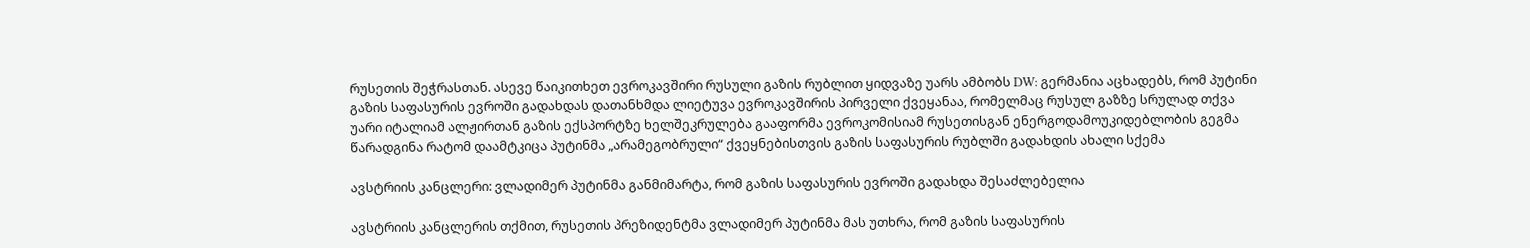რუსეთის შეჭრასთან. ასევე წაიკითხეთ ევროკავშირი რუსული გაზის რუბლით ყიდვაზე უარს ამბობს DW: გერმანია აცხადებს, რომ პუტინი გაზის საფასურის ევროში გადახდას დათანხმდა ლიეტუვა ევროკავშირის პირველი ქვეყანაა, რომელმაც რუსულ გაზზე სრულად თქვა უარი იტალიამ ალჟირთან გაზის ექსპორტზე ხელშეკრულება გააფორმა ევროკომისიამ რუსეთისგან ენერგოდამოუკიდებლობის გეგმა წარადგინა რატომ დაამტკიცა პუტინმა „არამეგობრული“ ქვეყნებისთვის გაზის საფასურის რუბლში გადახდის ახალი სქემა

ავსტრიის კანცლერი: ვლადიმერ პუტინმა განმიმარტა, რომ გაზის საფასურის ევროში გადახდა შესაძლებელია

ავსტრიის კანცლერის თქმით, რუსეთის პრეზიდენტმა ვლადიმერ პუტინმა მას უთხრა, რომ გაზის საფასურის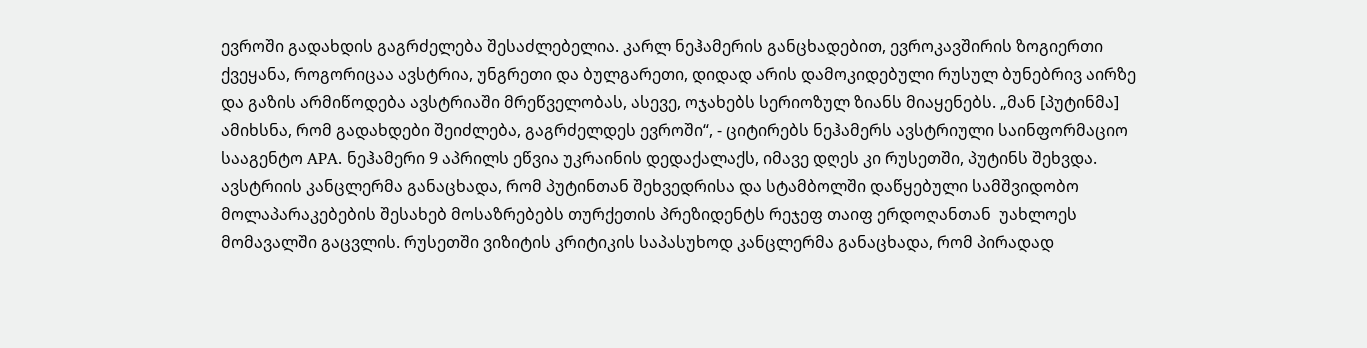ევროში გადახდის გაგრძელება შესაძლებელია. კარლ ნეჰამერის განცხადებით, ევროკავშირის ზოგიერთი ქვეყანა, როგორიცაა ავსტრია, უნგრეთი და ბულგარეთი, დიდად არის დამოკიდებული რუსულ ბუნებრივ აირზე და გაზის არმიწოდება ავსტრიაში მრეწველობას, ასევე, ოჯახებს სერიოზულ ზიანს მიაყენებს. „მან [პუტინმა] ამიხსნა, რომ გადახდები შეიძლება, გაგრძელდეს ევროში“, - ციტირებს ნეჰამერს ავსტრიული საინფორმაციო სააგენტო APA. ნეჰამერი 9 აპრილს ეწვია უკრაინის დედაქალაქს, იმავე დღეს კი რუსეთში, პუტინს შეხვდა. ავსტრიის კანცლერმა განაცხადა, რომ პუტინთან შეხვედრისა და სტამბოლში დაწყებული სამშვიდობო მოლაპარაკებების შესახებ მოსაზრებებს თურქეთის პრეზიდენტს რეჯეფ თაიფ ერდოღანთან  უახლოეს მომავალში გაცვლის. რუსეთში ვიზიტის კრიტიკის საპასუხოდ კანცლერმა განაცხადა, რომ პირადად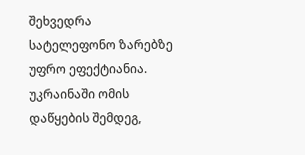შეხვედრა სატელეფონო ზარებზე უფრო ეფექტიანია. უკრაინაში ომის დაწყების შემდეგ,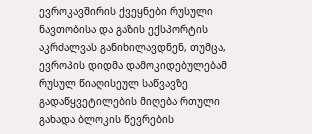ევროკავშირის ქვეყნები რუსული ნავთობისა და გაზის ექსპორტის აკრძალვას განიხილავდნენ, თუმცა, ევროპის დიდმა დამოკიდებულებამ რუსულ წიაღისეულ საწვავზე გადაწყვეტილების მიღება რთული გახადა ბლოკის წევრების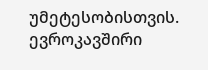უმეტესობისთვის. ევროკავშირი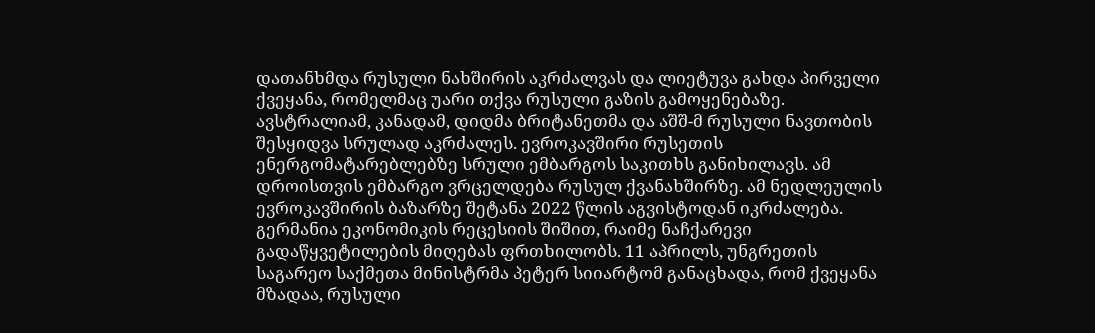დათანხმდა რუსული ნახშირის აკრძალვას და ლიეტუვა გახდა პირველი ქვეყანა, რომელმაც უარი თქვა რუსული გაზის გამოყენებაზე. ავსტრალიამ, კანადამ, დიდმა ბრიტანეთმა და აშშ-მ რუსული ნავთობის შესყიდვა სრულად აკრძალეს. ევროკავშირი რუსეთის ენერგომატარებლებზე სრული ემბარგოს საკითხს განიხილავს. ამ დროისთვის ემბარგო ვრცელდება რუსულ ქვანახშირზე. ამ ნედლეულის ევროკავშირის ბაზარზე შეტანა 2022 წლის აგვისტოდან იკრძალება. გერმანია ეკონომიკის რეცესიის შიშით, რაიმე ნაჩქარევი გადაწყვეტილების მიღებას ფრთხილობს. 11 აპრილს, უნგრეთის საგარეო საქმეთა მინისტრმა პეტერ სიიარტომ განაცხადა, რომ ქვეყანა მზადაა, რუსული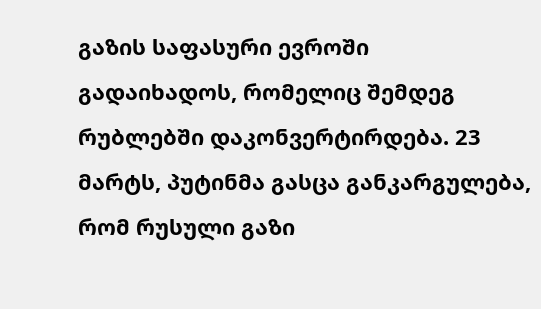გაზის საფასური ევროში გადაიხადოს, რომელიც შემდეგ რუბლებში დაკონვერტირდება. 23 მარტს, პუტინმა გასცა განკარგულება, რომ რუსული გაზი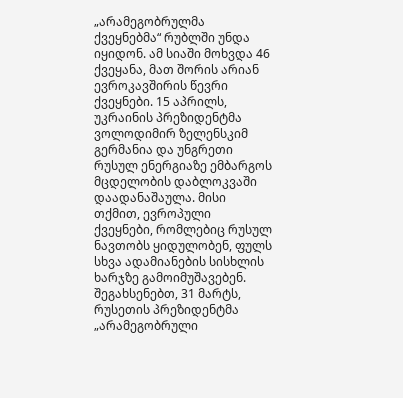„არამეგობრულმა ქვეყნებმა“ რუბლში უნდა იყიდონ. ამ სიაში მოხვდა 46 ქვეყანა, მათ შორის არიან ევროკავშირის წევრი ქვეყნები. 15 აპრილს, უკრაინის პრეზიდენტმა ვოლოდიმირ ზელენსკიმ გერმანია და უნგრეთი რუსულ ენერგიაზე ემბარგოს მცდელობის დაბლოკვაში დაადანაშაულა. მისი თქმით, ევროპული ქვეყნები, რომლებიც რუსულ ნავთობს ყიდულობენ, ფულს სხვა ადამიანების სისხლის ხარჯზე გამოიმუშავებენ. შეგახსენებთ, 31 მარტს, რუსეთის პრეზიდენტმა „არამეგობრული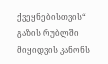ქვეყნებისთვის“ გაზის რუბლში მიყიდვის კანონს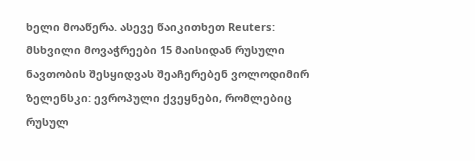ხელი მოაწერა. ასევე წაიკითხეთ Reuters: მსხვილი მოვაჭრეები 15 მაისიდან რუსული ნავთობის შესყიდვას შეაჩერებენ ვოლოდიმირ ზელენსკი: ევროპული ქვეყნები, რომლებიც რუსულ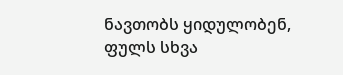ნავთობს ყიდულობენ, ფულს სხვა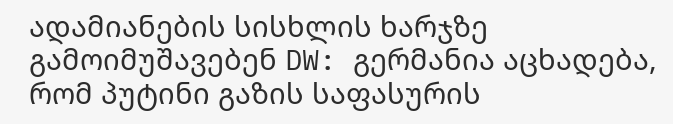ადამიანების სისხლის ხარჯზე გამოიმუშავებენ DW: გერმანია აცხადება, რომ პუტინი გაზის საფასურის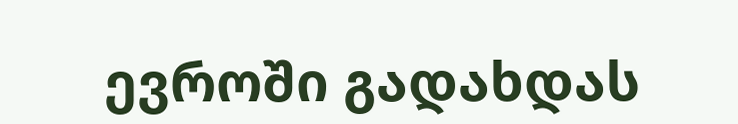ევროში გადახდას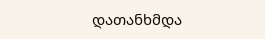დათანხმდა